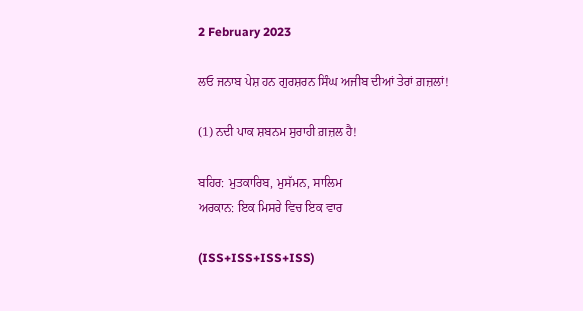2 February 2023

ਲਓ ਜਨਾਬ ਪੇਸ਼ ਹਨ ਗੁਰਸ਼ਰਨ ਸਿੰਘ ਅਜੀਬ ਦੀਆਂ ਤੇਰਾਂ ਗ਼ਜ਼ਲਾਂ!

(1) ਨਦੀ ਪਾਕ ਸ਼ਬਨਮ ਸੁਰਾਹੀ ਗ਼ਜ਼ਲ ਹੈ!

ਬਹਿਰ: ਮੁਤਕਾਰਿਬ, ਮੁਸੱਮਨ, ਸਾਲਿਮ
ਅਰਕਾਨ: ਇਕ ਮਿਸਰੇ ਵਿਚ ਇਕ ਵਾਰ

(ISS+ISS+ISS+ISS)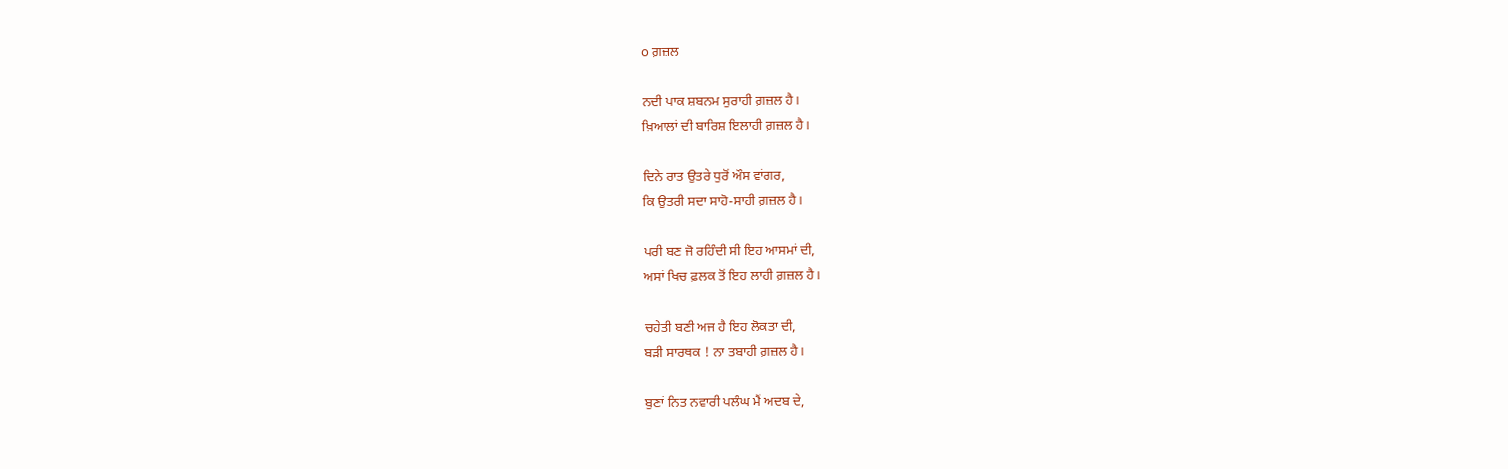o ਗ਼ਜ਼ਲ

ਨਦੀ ਪਾਕ ਸ਼ਬਨਮ ਸੁਰਾਹੀ ਗ਼ਜ਼ਲ ਹੈ।
ਖ਼ਿਆਲਾਂ ਦੀ ਬਾਰਿਸ਼ ਇਲਾਹੀ ਗ਼ਜ਼ਲ ਹੈ।

ਦਿਨੇ ਰਾਤ ਉਤਰੇ ਧੁਰੋਂ ਔਸ ਵਾਂਗਰ,
ਕਿ ਉਤਰੀ ਸਦਾ ਸਾਹੋ-ਸਾਹੀ ਗ਼ਜ਼ਲ ਹੈ।

ਪਰੀ ਬਣ ਜੋ ਰਹਿੰਦੀ ਸੀ ਇਹ ਆਸਮਾਂ ਦੀ,
ਅਸਾਂ ਖਿਚ ਫ਼ਲਕ ਤੋਂ ਇਹ ਲਾਹੀ ਗ਼ਜ਼ਲ ਹੈ।

ਚਹੇਤੀ ਬਣੀ ਅਜ ਹੈ ਇਹ ਲੋਕਤਾ ਦੀ,
ਬਡ਼ੀ ਸਾਰਥਕ ! ਨਾ ਤਬਾਹੀ ਗ਼ਜ਼ਲ ਹੈ।

ਬੁਣਾਂ ਨਿਤ ਨਵਾਰੀ ਪਲੰਘ ਮੈਂ ਅਦਬ ਦੇ,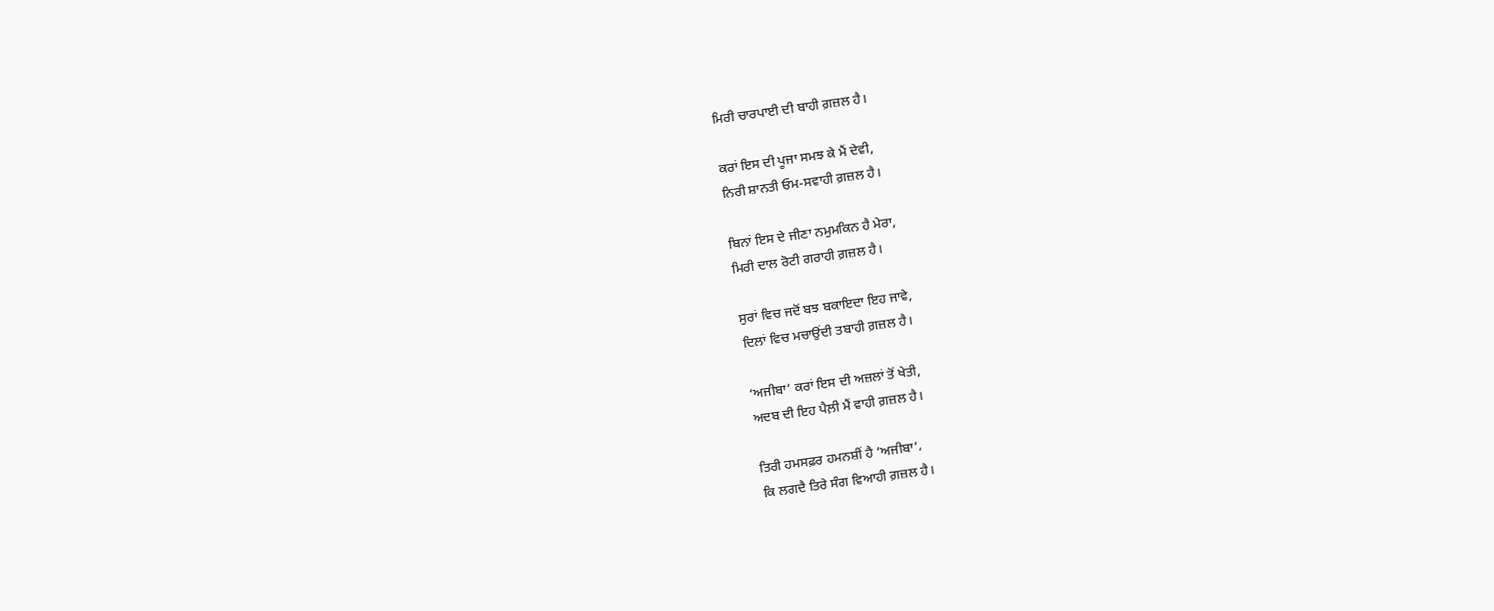ਮਿਰੀ ਚਾਰਪਾਈ ਦੀ ਬਾਹੀ ਗ਼ਜ਼ਲ ਹੈ।

ਕਰਾਂ ਇਸ ਦੀ ਪੂਜਾ ਸਮਝ ਕੇ ਮੈਂ ਦੇਵੀ,
ਨਿਰੀ ਸ਼ਾਨਤੀ ਓਮ-ਸਵਾਹੀ ਗ਼ਜ਼ਲ ਹੈ।

ਬਿਨਾਂ ਇਸ ਦੇ ਜੀਣਾ ਨਮੁਮਕਿਨ ਹੈ ਮੇਰਾ,
ਮਿਰੀ ਦਾਲ ਰੋਟੀ ਗਰਾਹੀ ਗ਼ਜ਼ਲ ਹੈ।

ਸੁਰਾਂ ਵਿਚ ਜਦੋਂ ਬਝ ਬਕਾਇਦਾ ਇਹ ਜਾਵੇ,
ਦਿਲਾਂ ਵਿਚ ਮਚਾਉਂਦੀ ਤਬਾਹੀ ਗ਼ਜ਼ਲ ਹੈ।

‘ਅਜੀਬਾ’ ਕਰਾਂ ਇਸ ਦੀ ਅਜ਼ਲਾਂ ਤੋਂ ਖੇਤੀ,
ਅਦਬ ਦੀ ਇਹ ਪੈਲ਼ੀ ਮੈਂ ਵਾਹੀ ਗ਼ਜ਼ਲ ਹੈ।

ਤਿਰੀ ਹਮਸਫ਼ਰ ਹਮਨਸ਼ੀਂ ਹੈ ‘ਅਜੀਬਾ’،
ਕਿ ਲਗਦੈ ਤਿਰੇ ਸੰਗ ਵਿਆਹੀ ਗ਼ਜ਼ਲ ਹੈ।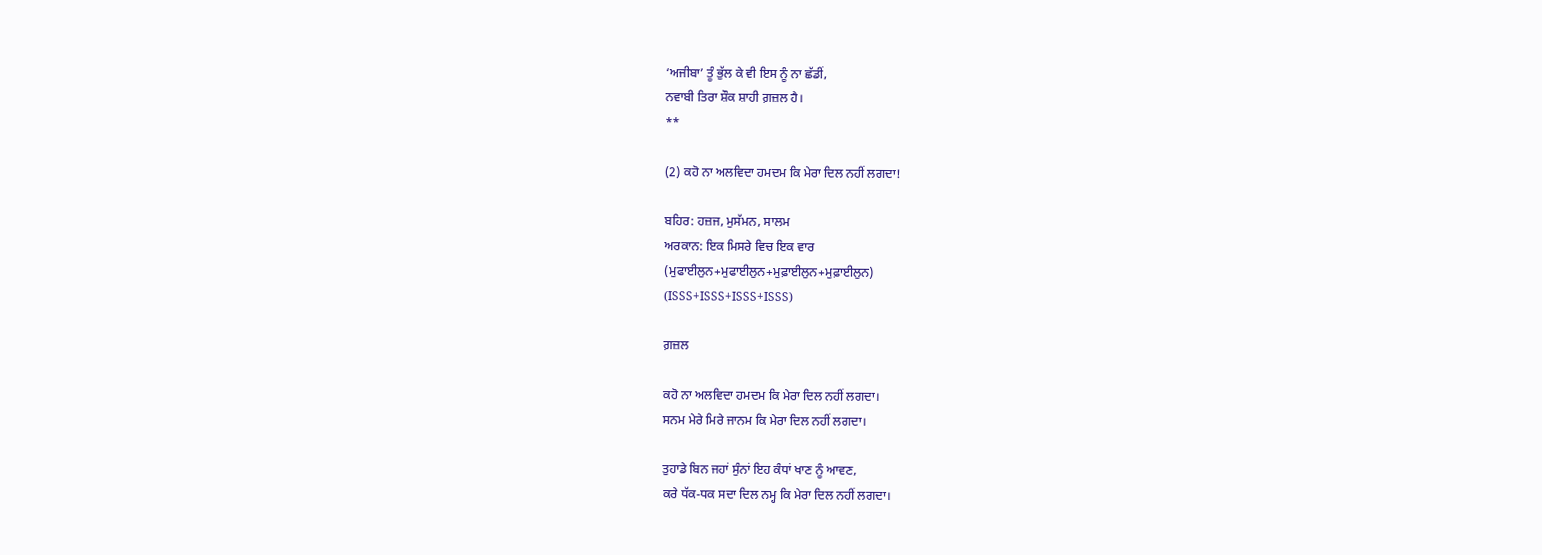‘ਅਜੀਬਾ’ ਤੂੰ ਭੁੱਲ ਕੇ ਵੀ ਇਸ ਨੂੰ ਨਾ ਛੱਡੀਂ,
ਨਵਾਬੀ ਤਿਰਾ ਸ਼ੌਕ ਸ਼ਾਹੀ ਗ਼ਜ਼ਲ ਹੈ।
**

(2) ਕਹੋ ਨਾ ਅਲਵਿਦਾ ਹਮਦਮ ਕਿ ਮੇਰਾ ਦਿਲ ਨਹੀਂ ਲਗਦਾ!

ਬਹਿਰ: ਹਜ਼ਜ, ਮੁਸੱਮਨ, ਸਾਲਮ
ਅਰਕਾਨ: ਇਕ ਮਿਸਰੇ ਵਿਚ ਇਕ ਵਾਰ
(ਮੁਫਾਈਲੁਨ+ਮੁਫਾਈਲੁਨ+ਮੁਫ਼ਾਈਲੁਨ+ਮੁਫ਼ਾਈਲੁਨ)
(ISSS+ISSS+ISSS+ISSS)

ਗ਼ਜ਼ਲ

ਕਹੋ ਨਾ ਅਲਵਿਦਾ ਹਮਦਮ ਕਿ ਮੇਰਾ ਦਿਲ ਨਹੀਂ ਲਗਦਾ।
ਸਨਮ ਮੇਰੇ ਮਿਰੇ ਜਾਨਮ ਕਿ ਮੇਰਾ ਦਿਲ ਨਹੀਂ ਲਗਦਾ।

ਤੁਹਾਡੇ ਬਿਨ ਜਹਾਂ ਸੁੰਨਾਂ ਇਹ ਕੰਧਾਂ ਖਾਣ ਨੂੰ ਆਵਣ,
ਕਰੇ ਧੱਕ-ਧਕ ਸਦਾ ਦਿਲ ਨਮ੍ਹ ਕਿ ਮੇਰਾ ਦਿਲ ਨਹੀਂ ਲਗਦਾ।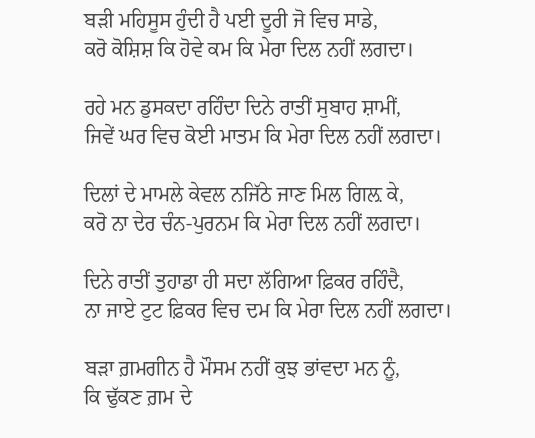ਬੜੀ ਮਹਿਸੂਸ ਹੁੰਦੀ ਹੈ ਪਈ ਦੂਰੀ ਜੋ ਵਿਚ ਸਾਡੇ,
ਕਰੋ ਕੋਸ਼ਿਸ਼ ਕਿ ਹੋਵੇ ਕਮ ਕਿ ਮੇਰਾ ਦਿਲ ਨਹੀਂ ਲਗਦਾ।

ਰਹੇ ਮਨ ਡੁਸਕਦਾ ਰਹਿੰਦਾ ਦਿਨੇ ਰਾਤੀਂ ਸੁਬਾਹ ਸ਼ਾਮੀਂ,
ਜਿਵੇਂ ਘਰ ਵਿਚ ਕੋਈ ਮਾਤਮ ਕਿ ਮੇਰਾ ਦਿਲ ਨਹੀਂ ਲਗਦਾ।

ਦਿਲਾਂ ਦੇ ਮਾਮਲੇ ਕੇਵਲ ਨਜਿੱਠੇ ਜਾਣ ਮਿਲ ਗਿਲ਼ ਕੇ,
ਕਰੋ ਨਾ ਦੇਰ ਚੰਨ-ਪੁਰਨਮ ਕਿ ਮੇਰਾ ਦਿਲ ਨਹੀਂ ਲਗਦਾ।

ਦਿਨੇ ਰਾਤੀਂ ਤੁਹਾਡਾ ਹੀ ਸਦਾ ਲੱਗਿਆ ਫ਼ਿਕਰ ਰਹਿੰਦੈ,
ਨਾ ਜਾਏ ਟੁਟ ਫ਼ਿਕਰ ਵਿਚ ਦਮ ਕਿ ਮੇਰਾ ਦਿਲ ਨਹੀਂ ਲਗਦਾ।

ਬੜਾ ਗ਼ਮਗੀਨ ਹੈ ਮੌਸਮ ਨਹੀਂ ਕੁਝ ਭਾਂਵਦਾ ਮਨ ਨੂੰ,
ਕਿ ਢੁੱਕਣ ਗ਼ਮ ਦੇ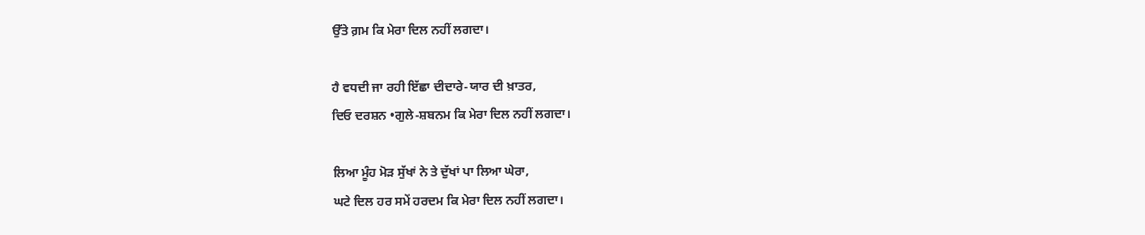ਉੱਤੇ ਗ਼ਮ ਕਿ ਮੇਰਾ ਦਿਲ ਨਹੀਂ ਲਗਦਾ।

ਹੈ ਵਧਦੀ ਜਾ ਰਹੀ ਇੱਛਾ ਦੀਦਾਰੇ-ਯਾਰ ਦੀ ਖ਼ਾਤਰ,
ਦਿਓ ਦਰਸ਼ਨ •ਗੁਲੇ-ਸ਼ਬਨਮ ਕਿ ਮੇਰਾ ਦਿਲ ਨਹੀਂ ਲਗਦਾ।

ਲਿਆ ਮੂੰਹ ਮੋੜ ਸੁੱਖਾਂ ਨੇ ਤੇ ਦੁੱਖਾਂ ਪਾ ਲਿਆ ਘੇਰਾ,
ਘਟੇ ਦਿਲ ਹਰ ਸਮੇਂ ਹਰਦਮ ਕਿ ਮੇਰਾ ਦਿਲ ਨਹੀਂ ਲਗਦਾ।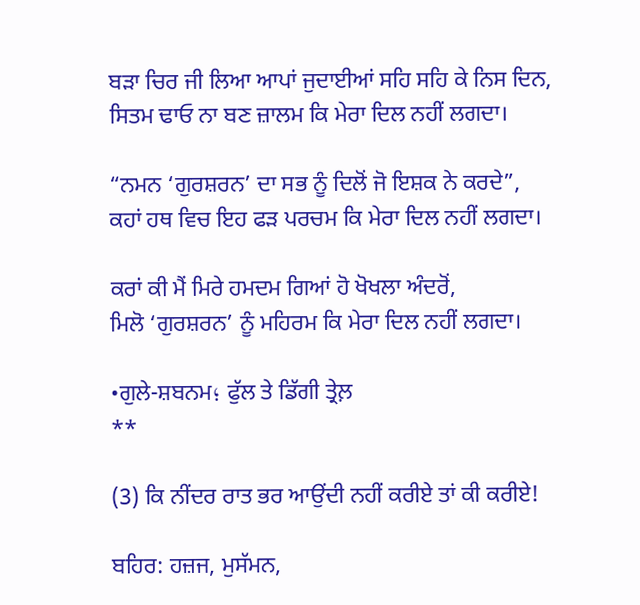ਬੜਾ ਚਿਰ ਜੀ ਲਿਆ ਆਪਾਂ ਜੁਦਾਈਆਂ ਸਹਿ ਸਹਿ ਕੇ ਨਿਸ ਦਿਨ,
ਸਿਤਮ ਢਾਓ ਨਾ ਬਣ ਜ਼ਾਲਮ ਕਿ ਮੇਰਾ ਦਿਲ ਨਹੀਂ ਲਗਦਾ।

“ਨਮਨ ‘ਗੁਰਸ਼ਰਨ’ ਦਾ ਸਭ ਨੂੰ ਦਿਲੋਂ ਜੋ ਇਸ਼ਕ ਨੇ ਕਰਦੇ”,
ਕਹਾਂ ਹਥ ਵਿਚ ਇਹ ਫੜ ਪਰਚਮ ਕਿ ਮੇਰਾ ਦਿਲ ਨਹੀਂ ਲਗਦਾ।

ਕਰਾਂ ਕੀ ਮੈਂ ਮਿਰੇ ਹਮਦਮ ਗਿਆਂ ਹੋ ਖੋਖਲਾ ਅੰਦਰੋਂ,
ਮਿਲੋ ‘ਗੁਰਸ਼ਰਨ’ ਨੂੰ ਮਹਿਰਮ ਕਿ ਮੇਰਾ ਦਿਲ ਨਹੀਂ ਲਗਦਾ।

•ਗੁਲੇ-ਸ਼ਬਨਮ؛ ਫੁੱਲ ਤੇ ਡਿੱਗੀ ਤ੍ਰੇਲ਼
**

(3) ਕਿ ਨੀਂਦਰ ਰਾਤ ਭਰ ਆਉਂਦੀ ਨਹੀਂ ਕਰੀਏ ਤਾਂ ਕੀ ਕਰੀਏ!

ਬਹਿਰ: ਹਜ਼ਜ, ਮੁਸੱਮਨ,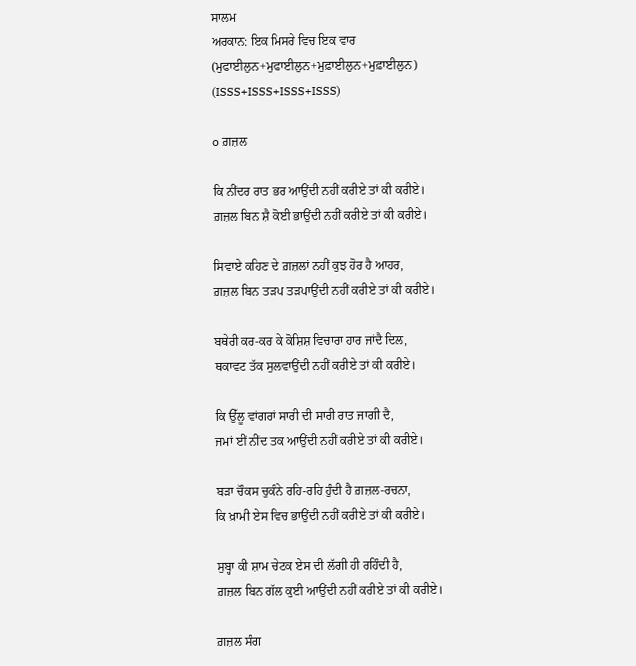ਸਾਲਮ
ਅਰਕਾਨ: ਇਕ ਮਿਸਰੇ ਵਿਚ ਇਕ ਵਾਰ
(ਮੁਫਾਈਲੁਨ+ਮੁਫਾਈਲੁਨ+ਮੁਫ਼ਾਈਲੁਨ+ਮੁਫ਼ਾਈਲੁਨ)
(ISSS+ISSS+ISSS+ISSS)

o ਗ਼ਜ਼ਲ

ਕਿ ਨੀਂਦਰ ਰਾਤ ਭਰ ਆਉਂਦੀ ਨਹੀਂ ਕਰੀਏ ਤਾਂ ਕੀ ਕਰੀਏ।
ਗ਼ਜ਼ਲ ਬਿਨ ਸ਼ੈ ਕੋਈ ਭਾਉਂਦੀ ਨਹੀਂ ਕਰੀਏ ਤਾਂ ਕੀ ਕਰੀਏ।

ਸਿਵਾਏ ਕਹਿਣ ਦੇ ਗ਼ਜ਼ਲਾਂ ਨਹੀਂ ਕੁਝ ਹੋਰ ਹੈ ਆਹਰ,
ਗ਼ਜ਼ਲ ਬਿਨ ਤੜਪ ਤੜਪਾਉਂਦੀ ਨਹੀਂ ਕਰੀਏ ਤਾਂ ਕੀ ਕਰੀਏ।

ਬਥੇਰੀ ਕਰ-ਕਰ ਕੇ ਕੋਸ਼ਿਸ਼ ਵਿਚਾਰਾ ਹਾਰ ਜਾਂਦੈ ਦਿਲ,
ਥਕਾਵਟ ਤੱਕ ਸੁਲਵਾਉਂਦੀ ਨਹੀਂ ਕਰੀਏ ਤਾਂ ਕੀ ਕਰੀਏ।

ਕਿ ਉੱਲੂ ਵਾਂਗਰਾਂ ਸਾਰੀ ਦੀ ਸਾਰੀ ਰਾਤ ਜਾਗੀ ਦੈ,
ਜਮਾਂ ਈਂ ਨੀਂਦ ਤਕ ਆਉਂਦੀ ਨਹੀਂ ਕਰੀਏ ਤਾਂ ਕੀ ਕਰੀਏ।

ਬੜਾ ਚੌਕਸ ਚੁਕੰਨੇ ਰਹਿ-ਰਹਿ ਹੁੰਦੀ ਹੈ ਗ਼ਜ਼ਲ-ਰਚਨਾ,
ਕਿ ਖ਼ਾਮੀ ਏਸ ਵਿਚ ਭਾਉਂਦੀ ਨਹੀਂ ਕਰੀਏ ਤਾਂ ਕੀ ਕਰੀਏ।

ਸੁਬ੍ਹਾ ਕੀ ਸ਼ਾਮ ਚੇਟਕ ਏਸ ਦੀ ਲੱਗੀ ਹੀ ਰਹਿੰਦੀ ਹੈ,
ਗ਼ਜ਼ਲ ਬਿਨ ਗੱਲ ਕੁਈ ਆਉਂਦੀ ਨਹੀਂ ਕਰੀਏ ਤਾਂ ਕੀ ਕਰੀਏ।

ਗ਼ਜ਼ਲ ਸੰਗ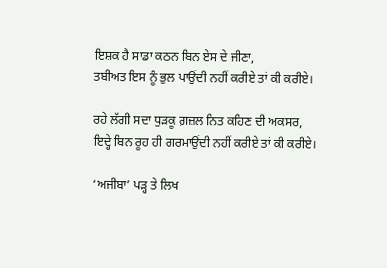ਇਸ਼ਕ ਹੈ ਸਾਡਾ ਕਠਨ ਬਿਨ ਏਸ ਦੇ ਜੀਣਾ,
ਤਬੀਅਤ ਇਸ ਨੂੰ ਭੁਲ ਪਾਉਂਦੀ ਨਹੀਂ ਕਰੀਏ ਤਾਂ ਕੀ ਕਰੀਏ।

ਰਹੇ ਲੱਗੀ ਸਦਾ ਧੁੜਕੂ ਗ਼ਜ਼ਲ ਨਿਤ ਕਹਿਣ ਦੀ ਅਕਸਰ,
ਇਦ੍ਹੇ ਬਿਨ ਰੂਹ ਹੀ ਗਰਮਾਉਂਦੀ ਨਹੀਂ ਕਰੀਏ ਤਾਂ ਕੀ ਕਰੀਏ।

‘ਅਜੀਬਾ’ ਪੜ੍ਹ ਤੇ ਲਿਖ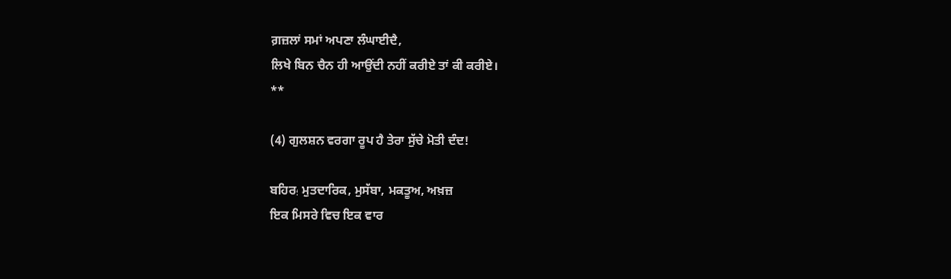ਗ਼ਜ਼ਲਾਂ ਸਮਾਂ ਅਪਣਾ ਲੰਘਾਈਦੈ,
ਲਿਖੇ ਬਿਨ ਚੈਨ ਹੀ ਆਉਂਦੀ ਨਹੀਂ ਕਰੀਏ ਤਾਂ ਕੀ ਕਰੀਏ।
**

(4) ਗੁਲਸ਼ਨ ਵਰਗਾ ਰੂਪ ਹੈ ਤੇਰਾ ਸੁੱਚੇ ਮੋਤੀ ਦੰਦ!

ਬਹਿਰ؛ ਮੁਤਦਾਰਿਕ, ਮੁਸੱਬਾ, ਮਕਤੂਅ, ਅਖ਼ਜ਼
ਇਕ ਮਿਸਰੇ ਵਿਚ ਇਕ ਵਾਰ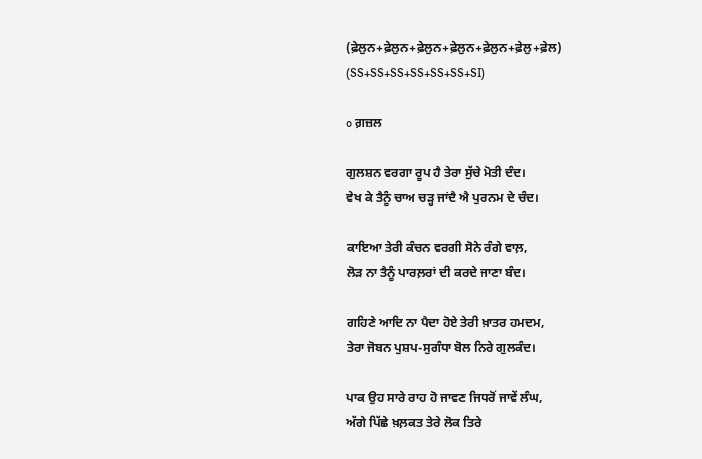(ਫ਼ੇਲੁਨ+ਫ਼ੇਲੁਨ+ਫ਼ੇਲੁਨ+ਫ਼ੇਲੁਨ+ਫ਼ੇਲੁਨ+ਫ਼ੇਲੁ+ਫ਼ੇਲ)
(SS+SS+SS+SS+SS+SS+SI)

o ਗ਼ਜ਼ਲ

ਗੁਲਸ਼ਨ ਵਰਗਾ ਰੂਪ ਹੈ ਤੇਰਾ ਸੁੱਚੇ ਮੋਤੀ ਦੰਦ।
ਵੇਖ ਕੇ ਤੈਨੂੰ ਚਾਅ ਚੜ੍ਹ ਜਾਂਦੈ ਐ ਪੁਰਨਮ ਦੇ ਚੰਦ।

ਕਾਇਆ ਤੇਰੀ ਕੰਚਨ ਵਰਗੀ ਸੋਨੇ ਰੰਗੇ ਵਾਲ਼,
ਲੋੜ ਨਾ ਤੈਨੂੰ ਪਾਰਲ਼ਰਾਂ ਦੀ ਕਰਦੇ ਜਾਣਾ ਬੰਦ।

ਗਹਿਣੇ ਆਦਿ ਨਾ ਪੈਦਾ ਹੋਏ ਤੇਰੀ ਖ਼ਾਤਰ ਹਮਦਮ,
ਤੇਰਾ ਜੋਬਨ ਪੁਸ਼ਪ-ਸੁਗੰਧਾ ਬੋਲ ਨਿਰੇ ਗੁਲਕੰਦ।

ਪਾਕ ਉਹ ਸਾਰੇ ਰਾਹ ਹੋ ਜਾਵਣ ਜਿਧਰੋਂ ਜਾਵੇਂ ਲੰਘ,
ਅੱਗੇ ਪਿੱਛੇ ਖ਼ਲ਼ਕਤ ਤੇਰੇ ਲੋਕ ਤਿਰੇ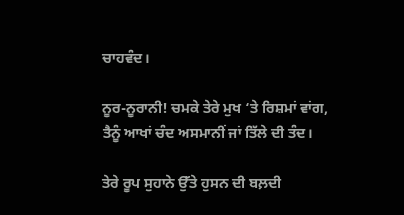ਚਾਹਵੰਦ।

ਨੂਰ-ਨੂਰਾਨੀ! ਚਮਕੇ ਤੇਰੇ ਮੁਖ ‘ਤੇ ਰਿਸ਼ਮਾਂ ਵਾਂਗ,
ਤੈਨੂੰ ਆਖਾਂ ਚੰਦ ਅਸਮਾਨੀਂ ਜਾਂ ਤਿੱਲੇ ਦੀ ਤੰਦ।

ਤੇਰੇ ਰੂਪ ਸੁਹਾਨੇ ਉੱਤੇ ਹੁਸਨ ਦੀ ਬਲ਼ਦੀ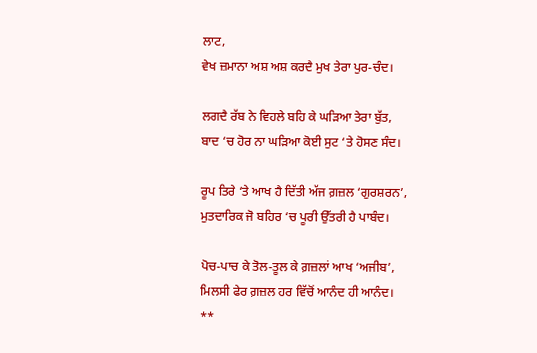ਲਾਟ,
ਵੇਖ ਜ਼ਮਾਨਾ ਅਸ਼ ਅਸ਼ ਕਰਦੈ ਮੁਖ ਤੇਰਾ ਪੁਰ-ਚੰਦ।

ਲਗਦੈ ਰੱਬ ਨੇ ਵਿਹਲੇ ਬਹਿ ਕੇ ਘੜਿਆ ਤੇਰਾ ਬੁੱਤ,
ਬਾਦ ‘ਚ ਹੋਰ ਨਾ ਘੜਿਆ ਕੋਈ ਸੁਟ ‘ਤੇ ਹੋਸਣ ਸੰਦ।

ਰੂਪ ਤਿਰੇ ‘ਤੇ ਆਖ ਹੈ ਦਿੱਤੀ ਅੱਜ ਗ਼ਜ਼ਲ ‘ਗੁਰਸ਼ਰਨ’,
ਮੁਤਦਾਰਿਕ ਜੋ ਬਹਿਰ ‘ਚ ਪੂਰੀ ਉੱਤਰੀ ਹੈ ਪਾਬੰਦ।

ਪੋਚ-ਪਾਚ ਕੇ ਤੋਲ-ਤੂਲ ਕੇ ਗ਼ਜ਼ਲਾਂ ਆਖ ‘ਅਜੀਬ’,
ਮਿਲਸੀ ਫੇਰ ਗ਼ਜ਼ਲ ਹਰ ਵਿੱਚੋਂ ਆਨੰਦ ਹੀ ਆਨੰਦ।
**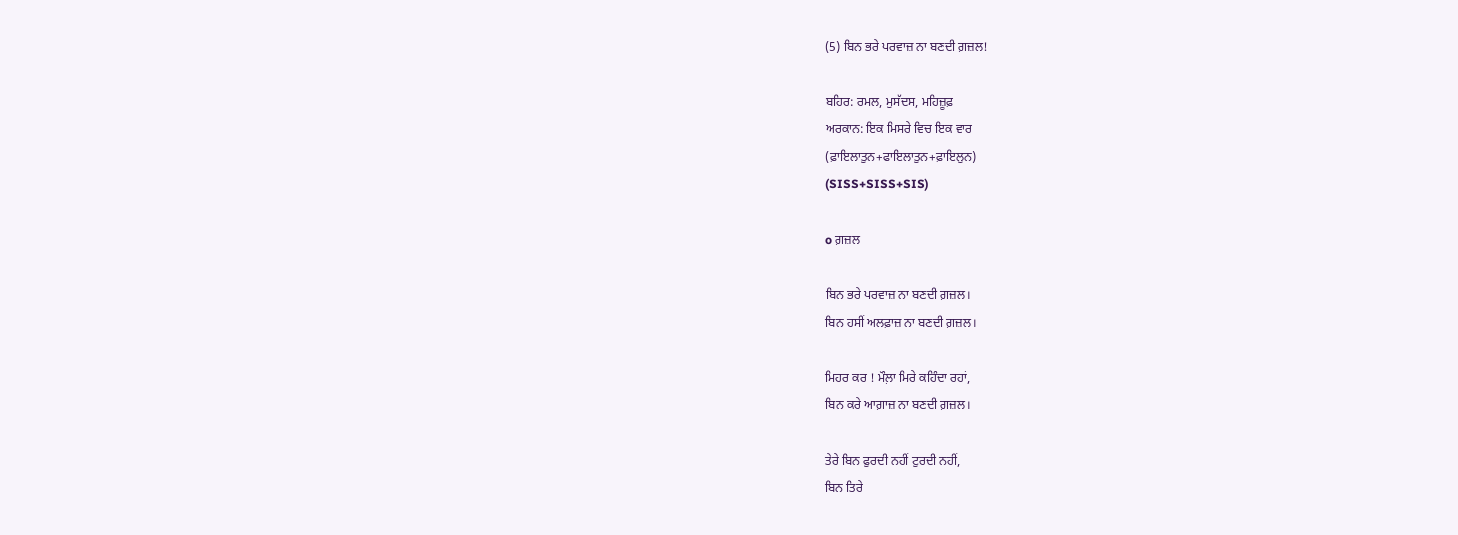(5) ਬਿਨ ਭਰੇ ਪਰਵਾਜ਼ ਨਾ ਬਣਦੀ ਗ਼ਜ਼ਲ!

ਬਹਿਰ: ਰਮਲ, ਮੁਸੱਦਸ, ਮਹਿਜ਼ੂਫ਼
ਅਰਕਾਨ: ਇਕ ਮਿਸਰੇ ਵਿਚ ਇਕ ਵਾਰ
(ਫ਼ਾਇਲਾਤੁਨ+ਫਾਇਲਾਤੁਨ+ਫ਼ਾਇਲੁਨ)
(SISS+SISS+SIS)

o ਗ਼ਜ਼ਲ

ਬਿਨ ਭਰੇ ਪਰਵਾਜ਼ ਨਾ ਬਣਦੀ ਗ਼ਜ਼ਲ।
ਬਿਨ ਹਸੀਂ ਅਲਫ਼ਾਜ਼ ਨਾ ਬਣਦੀ ਗ਼ਜ਼ਲ।

ਮਿਹਰ ਕਰ ! ਮੌਲ਼ਾ ਮਿਰੇ ਕਹਿੰਦਾ ਰਹਾਂ,
ਬਿਨ ਕਰੇ ਆਗ਼ਾਜ਼ ਨਾ ਬਣਦੀ ਗ਼ਜ਼ਲ।

ਤੇਰੇ ਬਿਨ ਫੁਰਦੀ ਨਹੀਂ ਟੁਰਦੀ ਨਹੀਂ,
ਬਿਨ ਤਿਰੇ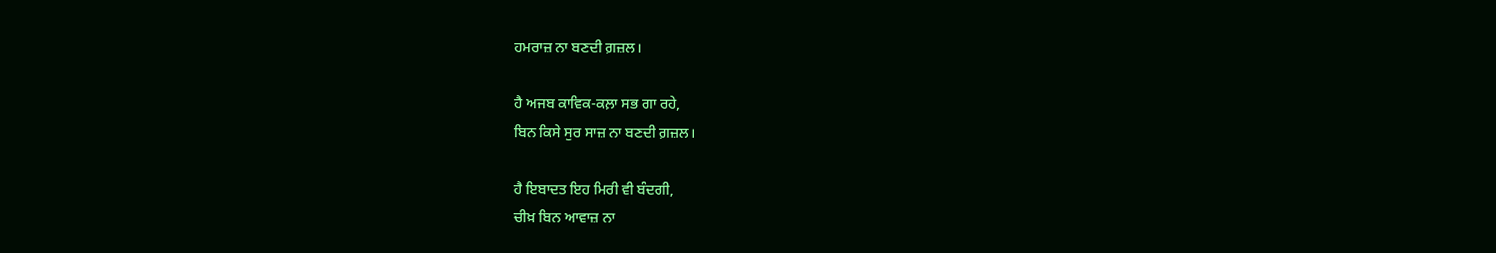ਹਮਰਾਜ਼ ਨਾ ਬਣਦੀ ਗ਼ਜ਼ਲ।

ਹੈ ਅਜਬ ਕਾਵਿਕ-ਕਲ਼ਾ ਸਭ ਗਾ ਰਹੇ,
ਬਿਨ ਕਿਸੇ ਸੁਰ ਸਾਜ਼ ਨਾ ਬਣਦੀ ਗ਼ਜ਼ਲ।

ਹੈ ਇਬਾਦਤ ਇਹ ਮਿਰੀ ਵੀ ਬੰਦਗੀ,
ਚੀਖ਼ ਬਿਨ ਆਵਾਜ਼ ਨਾ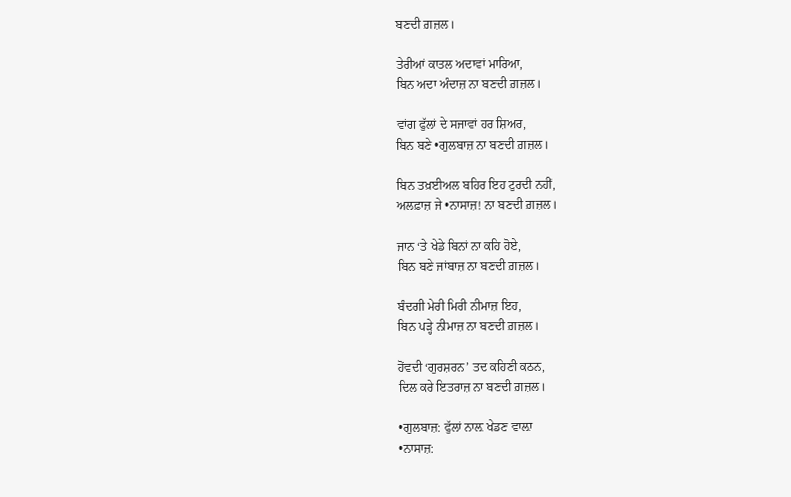ਬਣਦੀ ਗ਼ਜ਼ਲ।

ਤੇਰੀਆਂ ਕਾਤਲ ਅਦਾਵਾਂ ਮਾਰਿਆ,
ਬਿਨ ਅਦਾ ਅੰਦਾਜ਼ ਨਾ ਬਣਦੀ ਗ਼ਜ਼ਲ।

ਵਾਂਗ ਫੁੱਲਾਂ ਦੇ ਸਜਾਵਾਂ ਹਰ ਸ਼ਿਅਰ,
ਬਿਨ ਬਣੇ •ਗੁਲਬਾਜ਼ ਨਾ ਬਣਦੀ ਗ਼ਜ਼ਲ।

ਬਿਨ ਤਖ਼ਈਅਲ ਬਹਿਰ ਇਹ ਟੁਰਦੀ ਨਹੀਂ,
ਅਲਫ਼ਾਜ਼ ਜੇ •ਨਾਸਾਜ਼! ਨਾ ਬਣਦੀ ਗ਼ਜ਼ਲ।

ਜਾਨ ‘ਤੇ ਖੇਡੇ ਬਿਨਾਂ ਨਾ ਕਹਿ ਹੋਏ,
ਬਿਨ ਬਣੇ ਜਾਂਬਾਜ਼ ਨਾ ਬਣਦੀ ਗ਼ਜ਼ਲ।

ਬੰਦਗੀ ਮੇਰੀ ਮਿਰੀ ਨੀਮਾਜ਼ ਇਹ,
ਬਿਨ ਪੜ੍ਹੇ ਨੀਮਾਜ਼ ਨਾ ਬਣਦੀ ਗ਼ਜ਼ਲ।

ਹੋਂਵਦੀ ‘ਗੁਰਸ਼ਰਨ’ ਤਦ ਕਹਿਣੀ ਕਠਨ,
ਦਿਲ ਕਰੇ ਇਤਰਾਜ਼ ਨਾ ਬਣਦੀ ਗ਼ਜ਼ਲ।

•ਗੁਲਬਾਜ਼: ਫੁੱਲਾਂ ਨਾਲ਼ ਖੇਡਣ ਵਾਲ਼ਾ
•ਨਾਸਾਜ਼: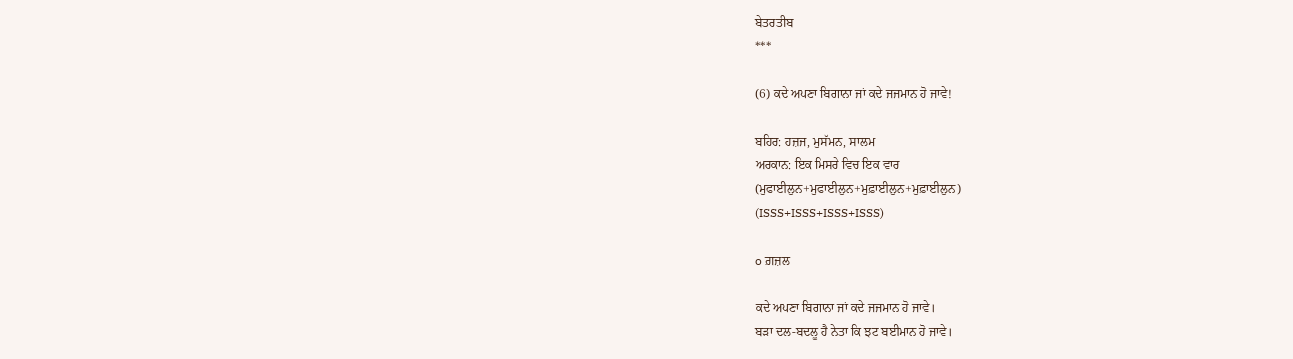ਬੇਤਰਤੀਬ
***

(6) ਕਦੇ ਅਪਣਾ ਬਿਗਾਨਾ ਜਾਂ ਕਦੇ ਜਜਮਾਨ ਹੋ ਜਾਵੇ!

ਬਹਿਰ: ਹਜ਼ਜ, ਮੁਸੱਮਨ, ਸਾਲਮ
ਅਰਕਾਨ: ਇਕ ਮਿਸਰੇ ਵਿਚ ਇਕ ਵਾਰ
(ਮੁਫਾਈਲੁਨ+ਮੁਫਾਈਲੁਨ+ਮੁਫ਼ਾਈਲੁਨ+ਮੁਫ਼ਾਈਲੁਨ)
(ISSS+ISSS+ISSS+ISSS)

o ਗ਼ਜ਼ਲ

ਕਦੇ ਅਪਣਾ ਬਿਗਾਨਾ ਜਾਂ ਕਦੇ ਜਜਮਾਨ ਹੋ ਜਾਵੇ।
ਬੜਾ ਦਲ-ਬਦਲੂ ਹੈ ਨੇਤਾ ਕਿ ਝਟ ਬਈਮਾਨ ਹੋ ਜਾਵੇ।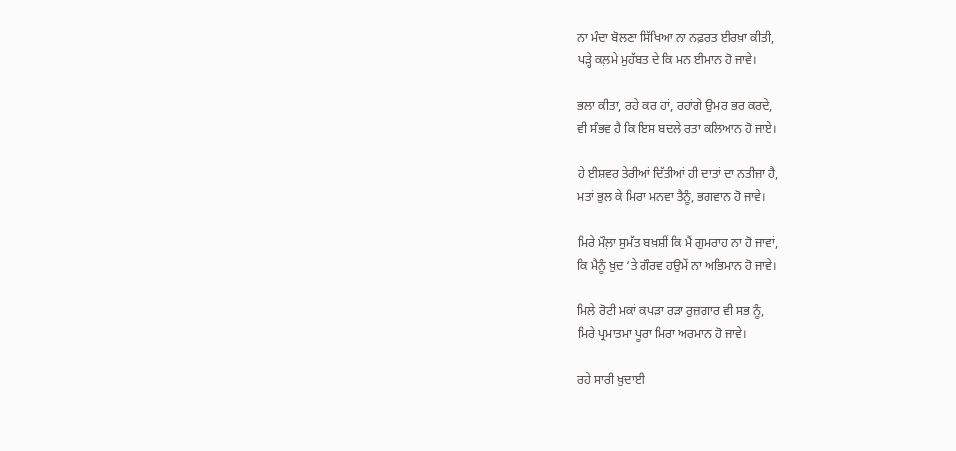ਨਾ ਮੰਦਾ ਬੋਲਣਾ ਸਿੱਖਿਆ ਨਾ ਨਫ਼ਰਤ ਈਰਖ਼ਾ ਕੀਤੀ,
ਪੜ੍ਹੇ ਕਲ਼ਮੇ ਮੁਹੱਬਤ ਦੇ ਕਿ ਮਨ ਈਮਾਨ ਹੋ ਜਾਵੇ।

ਭਲਾ ਕੀਤਾ, ਰਹੇ ਕਰ ਹਾਂ, ਰਹਾਂਗੇ ਉਮਰ ਭਰ ਕਰਦੇ,
ਵੀ ਸੰਭਵ ਹੈ ਕਿ ਇਸ ਬਦਲੇ ਰਤਾ ਕਲਿਆਨ ਹੋ ਜਾਏ।

ਹੇ ਈਸ਼ਵਰ ਤੇਰੀਆਂ ਦਿੱਤੀਆਂ ਹੀ ਦਾਤਾਂ ਦਾ ਨਤੀਜਾ ਹੈ,
ਮਤਾਂ ਭੁਲ ਕੇ ਮਿਰਾ ਮਨਵਾ ਤੈਨੂੰ, ਭਗਵਾਨ ਹੋ ਜਾਵੇ।

ਮਿਰੇ ਮੌਲ਼ਾ ਸੁਮੱਤ ਬਖ਼ਸ਼ੀਂ ਕਿ ਮੈਂ ਗੁਮਰਾਹ ਨਾ ਹੋ ਜਾਵਾਂ,
ਕਿ ਮੈਨੂੰ ਖ਼ੁਦ ‘ਤੇ ਗੌਰਵ ਹਉਮੇਂ ਨਾ ਅਭਿਮਾਨ ਹੋ ਜਾਵੇ।

ਮਿਲੇ ਰੋਟੀ ਮਕਾਂ ਕਪੜਾ ਰੜਾ ਰੁਜ਼ਗਾਰ ਵੀ ਸਭ ਨੂੰ,
ਮਿਰੇ ਪ੍ਰਮਾਤਮਾ ਪੂਰਾ ਮਿਰਾ ਅਰਮਾਨ ਹੋ ਜਾਵੇ।

ਰਹੇ ਸਾਰੀ ਖ਼ੁਦਾਈ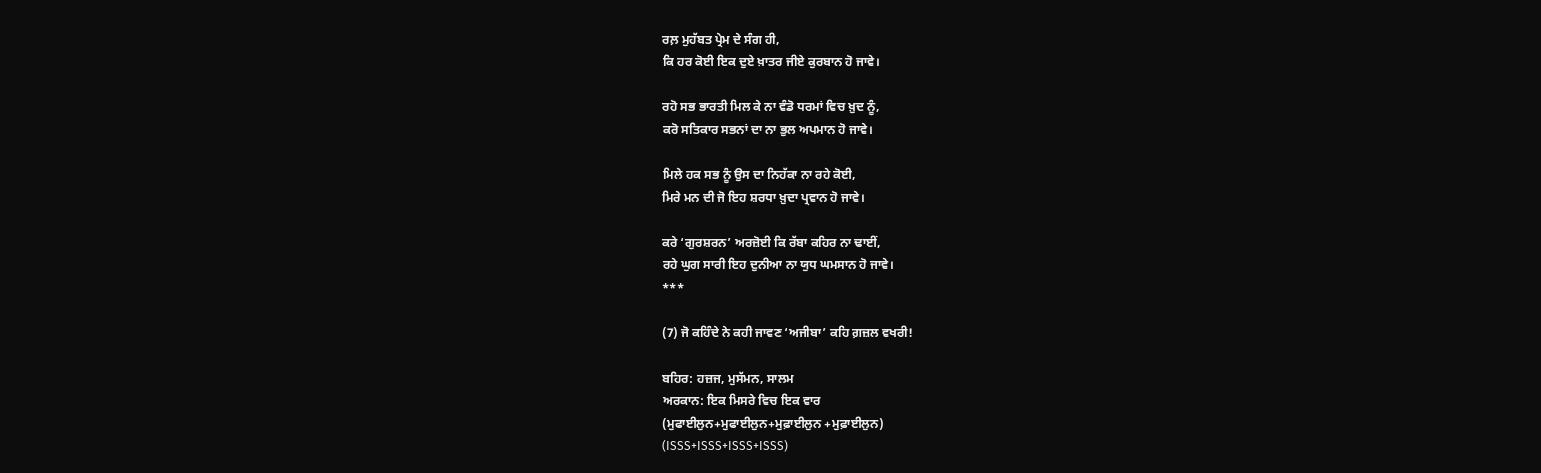ਰਲ਼ ਮੁਹੱਬਤ ਪ੍ਰੇਮ ਦੇ ਸੰਗ ਹੀ,
ਕਿ ਹਰ ਕੋਈ ਇਕ ਦੁਏ ਖ਼ਾਤਰ ਜੀਏ ਕੁਰਬਾਨ ਹੋ ਜਾਵੇ।

ਰਹੋ ਸਭ ਭਾਰਤੀ ਮਿਲ ਕੇ ਨਾ ਵੰਡੋ ਧਰਮਾਂ ਵਿਚ ਖ਼ੁਦ ਨੂੰ,
ਕਰੋ ਸਤਿਕਾਰ ਸਭਨਾਂ ਦਾ ਨਾ ਭੁਲ ਅਪਮਾਨ ਹੋ ਜਾਵੇ।

ਮਿਲੇ ਹਕ ਸਭ ਨੂੰ ਉਸ ਦਾ ਨਿਹੱਕਾ ਨਾ ਰਹੇ ਕੋਈ,
ਮਿਰੇ ਮਨ ਦੀ ਜੋ ਇਹ ਸ਼ਰਧਾ ਖ਼ੁਦਾ ਪ੍ਰਵਾਨ ਹੋ ਜਾਵੇ।

ਕਰੇ ‘ਗੁਰਸ਼ਰਨ’ ਅਰਜ਼ੋਈ ਕਿ ਰੱਬਾ ਕਹਿਰ ਨਾ ਢਾਈਂ,
ਰਹੇ ਘੁਗ ਸਾਰੀ ਇਹ ਦੁਨੀਆ ਨਾ ਯੁਧ ਘਮਸਾਨ ਹੋ ਜਾਵੇ।
***

(7) ਜੋ ਕਹਿੰਦੇ ਨੇ ਕਹੀ ਜਾਵਣ ‘ਅਜੀਬਾ’ ਕਹਿ ਗ਼ਜ਼ਲ ਵਖਰੀ!

ਬਹਿਰ: ਹਜ਼ਜ, ਮੁਸੱਮਨ, ਸਾਲਮ
ਅਰਕਾਨ: ਇਕ ਮਿਸਰੇ ਵਿਚ ਇਕ ਵਾਰ
(ਮੁਫਾਈਲੁਨ+ਮੁਫਾਈਲੁਨ+ਮੁਫ਼ਾਈਲੁਨ +ਮੁਫ਼ਾਈਲੁਨ)
(ISSS+ISSS+ISSS+ISSS)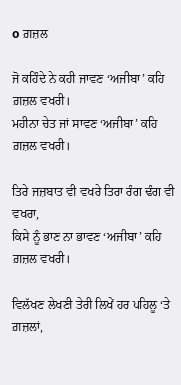o ਗ਼ਜ਼ਲ

ਜੋ ਕਹਿੰਦੇ ਨੇ ਕਹੀ ਜਾਵਣ ‘ਅਜੀਬਾ’ ਕਹਿ ਗ਼ਜ਼ਲ ਵਖਰੀ।
ਮਹੀਨਾ ਚੇਤ ਜਾਂ ਸਾਵਣ ‘ਅਜੀਬਾ’ ਕਹਿ ਗ਼ਜ਼ਲ ਵਖਰੀ।

ਤਿਰੇ ਜਜ਼ਬਾਤ ਵੀ ਵਖਰੇ ਤਿਰਾ ਰੰਗ ਢੰਗ ਵੀ ਵਖਰਾ,
ਕਿਸੇ ਨੂੰ ਭਾਣ ਨਾ ਭਾਵਣ ‘ਅਜੀਬਾ’ ਕਹਿ ਗ਼ਜ਼ਲ ਵਖਰੀ।

ਵਿਲੱਖਣ ਲੇਖਣੀ ਤੇਰੀ ਲਿਖੇਂ ਹਰ ਪਹਿਲੂ ‘ਤੇ ਗ਼ਜ਼ਲਾਂ,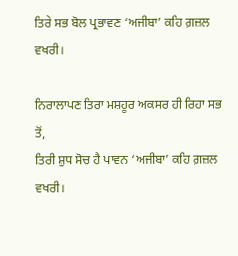ਤਿਰੇ ਸਭ ਬੋਲ ਪ੍ਰਭਾਵਣ ‘ਅਜੀਬਾ’ ਕਹਿ ਗ਼ਜ਼ਲ ਵਖਰੀ।

ਨਿਰਾਲਾਪਣ ਤਿਰਾ ਮਸ਼ਹੂਰ ਅਕਸਰ ਹੀ ਰਿਹਾ ਸਭ ਤੋਂ,
ਤਿਰੀ ਸ਼ੁਧ ਸੋਚ ਹੈ ਪਾਵਨ ‘ਅਜੀਬਾ’ ਕਹਿ ਗ਼ਜ਼ਲ ਵਖਰੀ।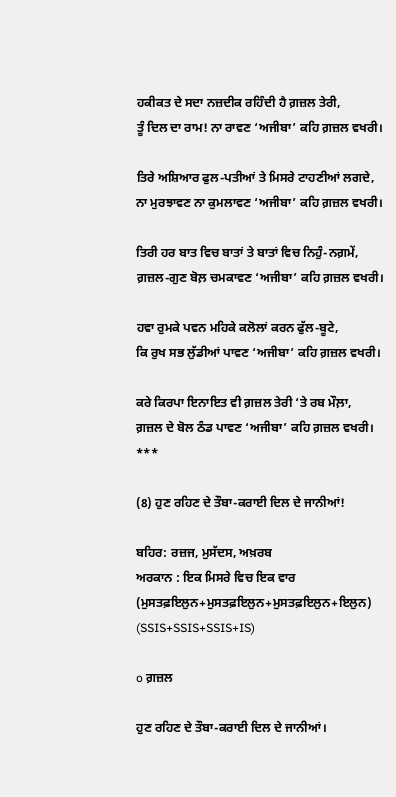ਹਕੀਕਤ ਦੇ ਸਦਾ ਨਜ਼ਦੀਕ ਰਹਿੰਦੀ ਹੈ ਗ਼ਜ਼ਲ ਤੇਰੀ,
ਤੂੰ ਦਿਲ ਦਾ ਰਾਮ! ਨਾ ਰਾਵਣ ‘ਅਜੀਬਾ’ ਕਹਿ ਗ਼ਜ਼ਲ ਵਖਰੀ।

ਤਿਰੇ ਅਸ਼ਿਆਰ ਫੁਲ-ਪਤੀਆਂ ਤੇ ਮਿਸਰੇ ਟਾਹਣੀਆਂ ਲਗਦੇ,
ਨਾ ਮੁਰਝਾਵਣ ਨਾ ਕੁਮਲਾਵਣ ‘ਅਜੀਬਾ’ ਕਹਿ ਗ਼ਜ਼ਲ ਵਖਰੀ।

ਤਿਰੀ ਹਰ ਬਾਤ ਵਿਚ ਬਾਤਾਂ ਤੇ ਬਾਤਾਂ ਵਿਚ ਨਿਹੁੰ-ਨਗ਼ਮੇਂ,
ਗ਼ਜ਼ਲ-ਗੁਣ ਬੋਲ਼ ਚਮਕਾਵਣ ‘ਅਜੀਬਾ’ ਕਹਿ ਗ਼ਜ਼ਲ ਵਖਰੀ।

ਹਵਾ ਰੁਮਕੇ ਪਵਨ ਮਹਿਕੇ ਕਲੋਲਾਂ ਕਰਨ ਫੁੱਲ-ਬੂਟੇ,
ਕਿ ਰੁਖ ਸਭ ਲੁੱਡੀਆਂ ਪਾਵਣ ‘ਅਜੀਬਾ’ ਕਹਿ ਗ਼ਜ਼ਲ ਵਖਰੀ।

ਕਰੇ ਕਿਰਪਾ ਇਨਾਇਤ ਵੀ ਗ਼ਜ਼ਲ ਤੇਰੀ ‘ਤੇ ਰਬ ਮੌਲ਼ਾ,
ਗ਼ਜ਼ਲ ਦੇ ਬੋਲ ਠੰਡ ਪਾਵਣ ‘ਅਜੀਬਾ’ ਕਹਿ ਗ਼ਜ਼ਲ ਵਖਰੀ।
***

(8) ਹੁਣ ਰਹਿਣ ਦੇ ਤੌਬਾ-ਕਰਾਈ ਦਿਲ ਦੇ ਜਾਨੀਆਂ!

ਬਹਿਰ: ਰਜ਼ਜ, ਮੁਸੱਦਸ, ਅਖ਼ਰਬ
ਅਰਕਾਨ : ਇਕ ਮਿਸਰੇ ਵਿਚ ਇਕ ਵਾਰ
(ਮੁਸਤਫ਼ਇਲੁਨ+ਮੁਸਤਫ਼ਇਲੁਨ+ਮੁਸਤਫ਼ਇਲੁਨ+ਇਲੁਨ)
(SSIS+SSIS+SSIS+IS)

o ਗ਼ਜ਼ਲ

ਹੁਣ ਰਹਿਣ ਦੇ ਤੌਬਾ-ਕਰਾਈ ਦਿਲ ਦੇ ਜਾਨੀਆਂ।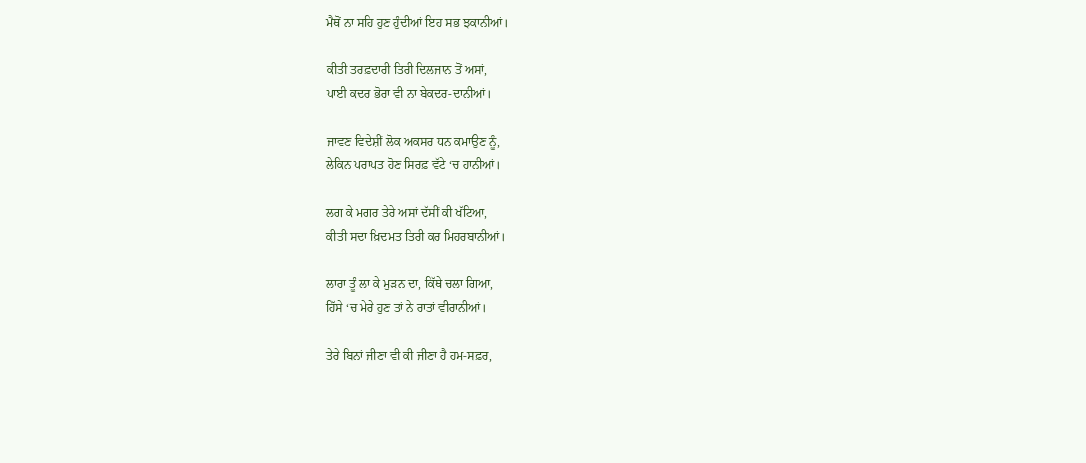ਮੈਥੋਂ ਨਾ ਸਹਿ ਹੁਣ ਹੁੰਦੀਆਂ ਇਹ ਸਭ ਝਕਾਨੀਆਂ।

ਕੀਤੀ ਤਰਫ਼ਦਾਰੀ ਤਿਰੀ ਦਿਲਜਾਨ ਤੋਂ ਅਸਾਂ,
ਪਾਈ ਕਦਰ ਭੋਰਾ ਵੀ ਨਾ ਬੇਕਦਰ-ਦਾਨੀਆਂ।

ਜਾਵਣ ਵਿਦੇਸ਼ੀਂ ਲੋਕ ਅਕਸਰ ਧਨ ਕਮਾਉਣ ਨੂੰ,
ਲੇਕਿਨ ਪਰਾਪਤ ਹੋਣ ਸਿਰਫ਼ ਵੱਟੇ ‘ਚ ਹਾਨੀਆਂ।

ਲਗ ਕੇ ਮਗਰ ਤੇਰੇ ਅਸਾਂ ਦੱਸੀਂ ਕੀ ਖੱਟਿਆ,
ਕੀਤੀ ਸਦਾ ਖ਼ਿਦਮਤ ਤਿਰੀ ਕਰ ਮਿਹਰਬਾਨੀਆਂ।

ਲਾਰਾ ਤੂੰ ਲਾ ਕੇ ਮੁੜਨ ਦਾ, ਕਿੱਥੇ ਚਲਾ ਗਿਆ,
ਹਿੱਸੇ ‘ਚ ਮੇਰੇ ਹੁਣ ਤਾਂ ਨੇ ਰਾਤਾਂ ਵੀਰਾਨੀਆਂ।

ਤੇਰੇ ਬਿਨਾਂ ਜੀਣਾ ਵੀ ਕੀ ਜੀਣਾ ਹੈ ਹਮ-ਸਫ਼ਰ,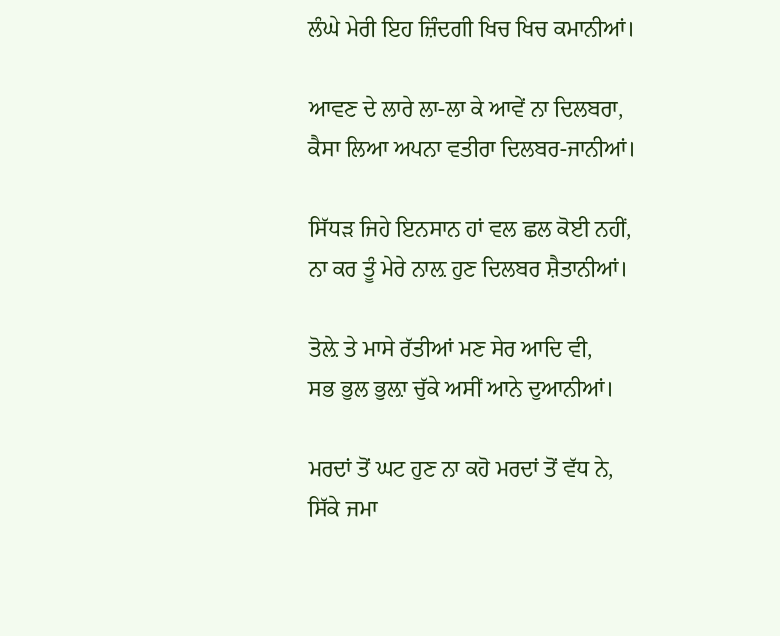ਲੰਘੇ ਮੇਰੀ ਇਹ ਜ਼ਿੰਦਗੀ ਖਿਚ ਖਿਚ ਕਮਾਨੀਆਂ।

ਆਵਣ ਦੇ ਲਾਰੇ ਲਾ-ਲਾ ਕੇ ਆਵੇਂ ਨਾ ਦਿਲਬਰਾ,
ਕੈਸਾ ਲਿਆ ਅਪਨਾ ਵਤੀਰਾ ਦਿਲਬਰ-ਜਾਨੀਆਂ।

ਸਿੱਧੜ ਜਿਹੇ ਇਨਸਾਨ ਹਾਂ ਵਲ ਛਲ ਕੋਈ ਨਹੀਂ,
ਨਾ ਕਰ ਤੂੰ ਮੇਰੇ ਨਾਲ਼ ਹੁਣ ਦਿਲਬਰ ਸ਼ੈਤਾਨੀਆਂ।

ਤੋਲ਼ੇ ਤੇ ਮਾਸੇ ਰੱਤੀਆਂ ਮਣ ਸੇਰ ਆਦਿ ਵੀ,
ਸਭ ਭੁਲ ਭੁਲ਼ਾ ਚੁੱਕੇ ਅਸੀਂ ਆਨੇ ਦੁਆਨੀਆਂ।

ਮਰਦਾਂ ਤੋਂ ਘਟ ਹੁਣ ਨਾ ਕਹੋ ਮਰਦਾਂ ਤੋਂ ਵੱਧ ਨੇ,
ਸਿੱਕੇ ਜਮਾ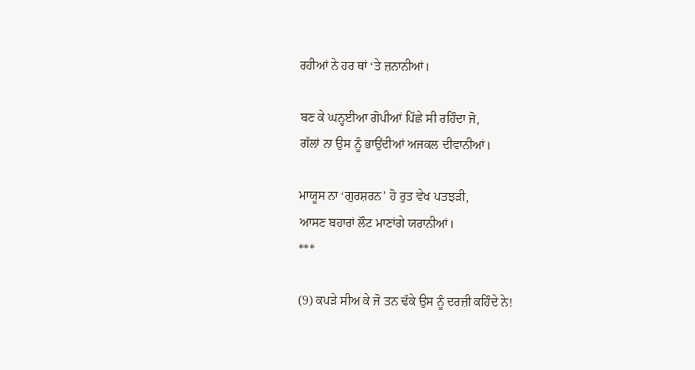ਰਹੀਆਂ ਨੇ ਹਰ ਥਾਂ ‘ਤੇ ਜ਼ਨਾਨੀਆਂ।

ਬਣ ਕੇ ਘਨ੍ਹਈਆ ਗੋਪੀਆਂ ਪਿੱਛੇ ਸੀ ਰਹਿੰਦਾ ਜੋ,
ਗੱਲਾਂ ਨਾ ਉਸ ਨੂੰ ਭਾਉਂਦੀਆਂ ਅਜਕਲ ਦੀਵਾਨੀਆਂ।

ਮਾਯੂਸ ਨਾ ‘ਗੁਰਸ਼ਰਨ’ ਹੋ ਰੁਤ ਵੇਖ ਪਤਝੜੀ,
ਆਸਣ ਬਹਾਰਾਂ ਲੌਟ ਮਾਣਾਂਗੇ ਯਰਾਨੀਆਂ।
***

(9) ਕਪੜੇ ਸੀਅ ਕੇ ਜੋ ਤਨ ਢੱਕੇ ਉਸ ਨੂੰ ਦਰਜ਼ੀ ਕਹਿੰਦੇ ਨੇ!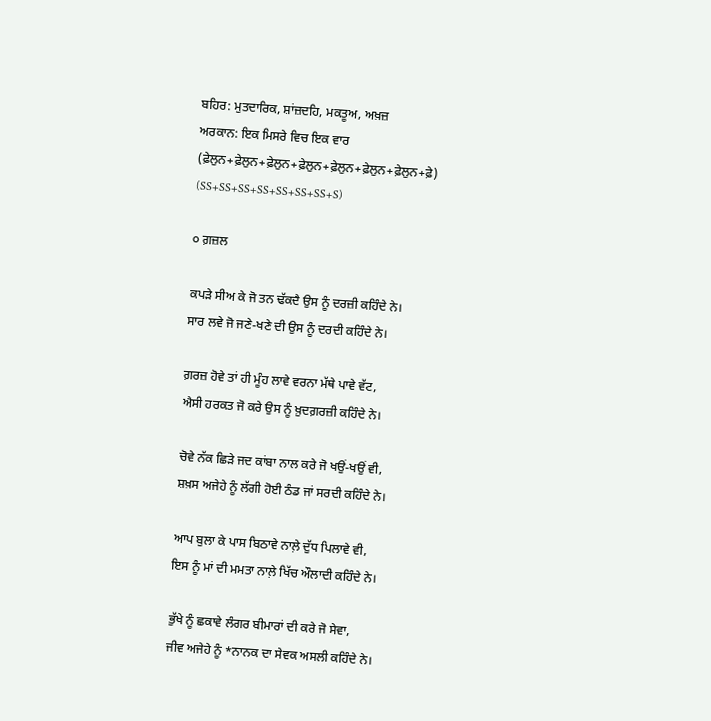ਬਹਿਰ: ਮੁਤਦਾਰਿਕ, ਸ਼ਾਂਜ਼ਦਹਿ, ਮਕਤੂਅ, ਅਖ਼ਜ਼
ਅਰਕਾਨ: ਇਕ ਮਿਸਰੇ ਵਿਚ ਇਕ ਵਾਰ
(ਫ਼ੇਲੁਨ+ਫ਼ੇਲੁਨ+ਫ਼ੇਲੁਨ+ਫ਼ੇਲੁਨ+ਫ਼ੇਲੁਨ+ਫ਼ੇਲੁਨ+ਫ਼ੇਲੁਨ+ਫ਼ੇ)
(SS+SS+SS+SS+SS+SS+SS+S)

੦ ਗ਼ਜ਼ਲ

ਕਪੜੇ ਸੀਅ ਕੇ ਜੋ ਤਨ ਢੱਕਦੈ ਉਸ ਨੂੰ ਦਰਜ਼ੀ ਕਹਿੰਦੇ ਨੇ।
ਸਾਰ ਲਵੇ ਜੋ ਜਣੇ-ਖਣੇ ਦੀ ਉਸ ਨੂੰ ਦਰਦੀ ਕਹਿੰਦੇ ਨੇ।

ਗ਼ਰਜ਼ ਹੋਵੇ ਤਾਂ ਹੀ ਮੂੰਹ ਲਾਵੇ ਵਰਨਾ ਮੱਥੇ ਪਾਵੇ ਵੱਟ,
ਐਸੀ ਹਰਕਤ ਜੋ ਕਰੇ ਉਸ ਨੂੰ ਖ਼ੁਦਗ਼ਰਜ਼ੀ ਕਹਿੰਦੇ ਨੇ।

ਚੋਵੇ ਨੱਕ ਛਿੜੇ ਜਦ ਕਾਂਬਾ ਨਾਲ ਕਰੇ ਜੋ ਖਉਂ-ਖਉਂ ਵੀ,
ਸ਼ਖ਼ਸ ਅਜੇਹੇ ਨੂੰ ਲੱਗੀ ਹੋਈ ਠੰਡ ਜਾਂ ਸਰਦੀ ਕਹਿੰਦੇ ਨੇ।

ਆਪ ਬੁਲਾ ਕੇ ਪਾਸ ਬਿਠਾਵੇ ਨਾਲ਼ੇ ਦੁੱਧ ਪਿਲਾਵੇ ਵੀ,
ਇਸ ਨੂੰ ਮਾਂ ਦੀ ਮਮਤਾ ਨਾਲ਼ੇ ਖਿੱਚ ਔਲਾਦੀ ਕਹਿੰਦੇ ਨੇ।

ਭੁੱਖੇ ਨੂੰ ਛਕਾਵੇ ਲੰਗਰ ਬੀਮਾਰਾਂ ਦੀ ਕਰੇ ਜੋ ਸੇਵਾ,
ਜੀਵ ਅਜੇਹੇ ਨੂੰ *ਨਾਨਕ ਦਾ ਸੇਵਕ ਅਸਲੀ ਕਹਿੰਦੇ ਨੇ।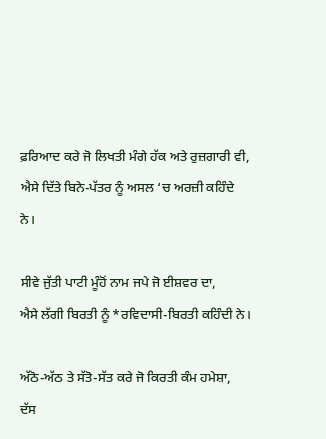ਫ਼ਰਿਆਦ ਕਰੇ ਜੋ ਲਿਖਤੀ ਮੰਗੇ ਹੱਕ ਅਤੇ ਰੁਜ਼ਗਾਰੀ ਵੀ,
ਐਸੇ ਦਿੱਤੇ ਬਿਨੇ-ਪੱਤਰ ਨੂੰ ਅਸਲ ‘ਚ ਅਰਜ਼ੀ ਕਹਿੰਦੇ ਨੇ।

ਸੀਵੇ ਜੁੱਤੀ ਪਾਟੀ ਮੂੰਹੋਂ ਨਾਮ ਜਪੇ ਜੋ ਈਸ਼ਵਰ ਦਾ,
ਐਸੇ ਲੱਗੀ ਬਿਰਤੀ ਨੂੰ *ਰਵਿਦਾਸੀ-ਬਿਰਤੀ ਕਹਿੰਦੀ ਨੇ।

ਅੱਠੋ-ਅੱਠ ਤੇ ਸੱਤੋ-ਸੱਤ ਕਰੇ ਜੋ ਕਿਰਤੀ ਕੰਮ ਹਮੇਸ਼ਾ,
ਦੱਸ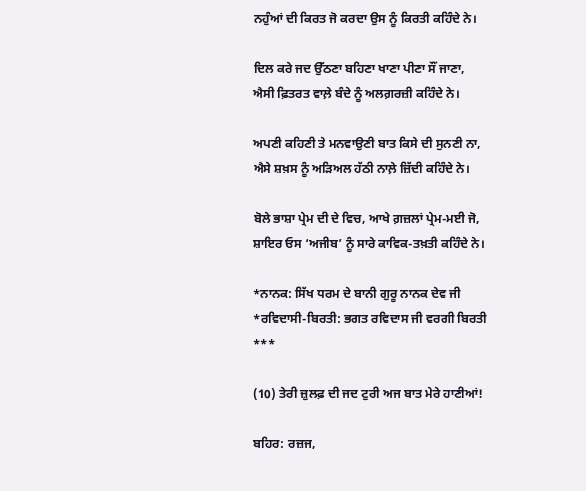ਨਹੁੰਆਂ ਦੀ ਕਿਰਤ ਜੋ ਕਰਦਾ ਉਸ ਨੂੰ ਕਿਰਤੀ ਕਹਿੰਦੇ ਨੇ।

ਦਿਲ ਕਰੇ ਜਦ ਉੱਠਣਾ ਬਹਿਣਾ ਖਾਣਾ ਪੀਣਾ ਸੌਂ ਜਾਣਾ,
ਐਸੀ ਫ਼ਿਤਰਤ ਵਾਲ਼ੇ ਬੰਦੇ ਨੂੰ ਅਲਗ਼ਰਜ਼ੀ ਕਹਿੰਦੇ ਨੇ।

ਅਪਣੀ ਕਹਿਣੀ ਤੇ ਮਨਵਾਉਣੀ ਬਾਤ ਕਿਸੇ ਦੀ ਸੁਨਣੀ ਨਾ,
ਐਸੇ ਸ਼ਖ਼ਸ ਨੂੰ ਅੜਿਅਲ ਹੱਠੀ ਨਾਲ਼ੇ ਜ਼ਿੱਦੀ ਕਹਿੰਦੇ ਨੇ।

ਬੋਲੇ ਭਾਸ਼ਾ ਪ੍ਰੇਮ ਦੀ ਦੇ ਵਿਚ, ਆਖੇ ਗ਼ਜ਼ਲਾਂ ਪ੍ਰੇਮ-ਮਈ ਜੋ,
ਸ਼ਾਇਰ ਓਸ ‘ਅਜੀਬ’ ਨੂੰ ਸਾਰੇ ਕਾਵਿਕ-ਤਖ਼ਤੀ ਕਹਿੰਦੇ ਨੇ।

*ਨਾਨਕ: ਸਿੱਖ ਧਰਮ ਦੇ ਬਾਨੀ ਗੁਰੂ ਨਾਨਕ ਦੇਵ ਜੀ
*ਰਵਿਦਾਸੀ-ਬਿਰਤੀ: ਭਗਤ ਰਵਿਦਾਸ ਜੀ ਵਰਗੀ ਬਿਰਤੀ
***

(10) ਤੇਰੀ ਜ਼ੁਲਫ਼ ਦੀ ਜਦ ਟੁਰੀ ਅਜ ਬਾਤ ਮੇਰੇ ਹਾਣੀਆਂ!

ਬਹਿਰ: ਰਜ਼ਜ,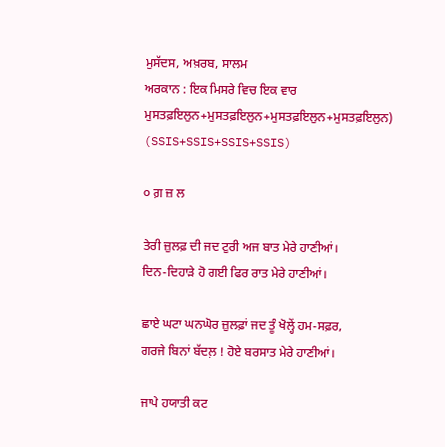ਮੁਸੱਦਸ, ਅਖ਼ਰਬ, ਸਾਲਮ
ਅਰਕਾਨ : ਇਕ ਮਿਸਰੇ ਵਿਚ ਇਕ ਵਾਰ
ਮੁਸਤਫ਼ਇਲੁਨ+ਮੁਸਤਫ਼ਇਲੁਨ+ਮੁਸਤਫ਼ਇਲੁਨ+ਮੁਸਤਫ਼ਇਲੁਨ)
(SSIS+SSIS+SSIS+SSIS)

੦ ਗ਼ ਜ਼ ਲ

ਤੇਰੀ ਜ਼ੁਲਫ਼ ਦੀ ਜਦ ਟੁਰੀ ਅਜ ਬਾਤ ਮੇਰੇ ਹਾਣੀਆਂ।
ਦਿਨ-ਦਿਹਾੜੇ ਹੋ ਗਈ ਫਿਰ ਰਾਤ ਮੇਰੇ ਹਾਣੀਆਂ।

ਛਾਏ ਘਟਾ ਘਨਘੋਰ ਜ਼ੁਲਫ਼ਾਂ ਜਦ ਤੂੰ ਖੋਲ੍ਹੇਂ ਹਮ-ਸਫ਼ਰ,
ਗਰਜੇ ਬਿਨਾਂ ਬੱਦਲ਼ ! ਹੋਏ ਬਰਸਾਤ ਮੇਰੇ ਹਾਣੀਆਂ।

ਜਾਪੇ ਹਯਾਤੀ ਕਟ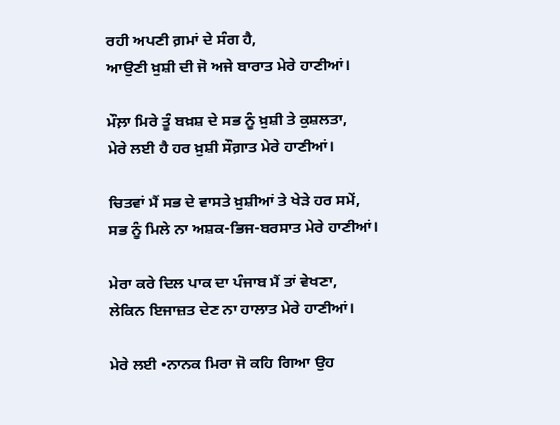ਰਹੀ ਅਪਣੀ ਗ਼ਮਾਂ ਦੇ ਸੰਗ ਹੈ,
ਆਉਣੀ ਖ਼ੁਸ਼ੀ ਦੀ ਜੋ ਅਜੇ ਬਾਰਾਤ ਮੇਰੇ ਹਾਣੀਆਂ।

ਮੌਲ਼ਾ ਮਿਰੇ ਤੂੰ ਬਖ਼ਸ਼ ਦੇ ਸਭ ਨੂੰ ਖ਼ੁਸ਼ੀ ਤੇ ਕੁਸ਼ਲਤਾ,
ਮੇਰੇ ਲਈ ਹੈ ਹਰ ਖ਼ੁਸ਼ੀ ਸੌਗ਼ਾਤ ਮੇਰੇ ਹਾਣੀਆਂ।

ਚਿਤਵਾਂ ਮੈਂ ਸਭ ਦੇ ਵਾਸਤੇ ਖ਼ੁਸ਼ੀਆਂ ਤੇ ਖੇੜੇ ਹਰ ਸਮੇਂ,
ਸਭ ਨੂੰ ਮਿਲੇ ਨਾ ਅਸ਼ਕ-ਭਿਜ-ਬਰਸਾਤ ਮੇਰੇ ਹਾਣੀਆਂ।

ਮੇਰਾ ਕਰੇ ਦਿਲ ਪਾਕ ਦਾ ਪੰਜਾਬ ਮੈਂ ਤਾਂ ਵੇਖਣਾ,
ਲੇਕਿਨ ਇਜਾਜ਼ਤ ਦੇਣ ਨਾ ਹਾਲਾਤ ਮੇਰੇ ਹਾਣੀਆਂ।

ਮੇਰੇ ਲਈ •ਨਾਨਕ ਮਿਰਾ ਜੋ ਕਹਿ ਗਿਆ ਉਹ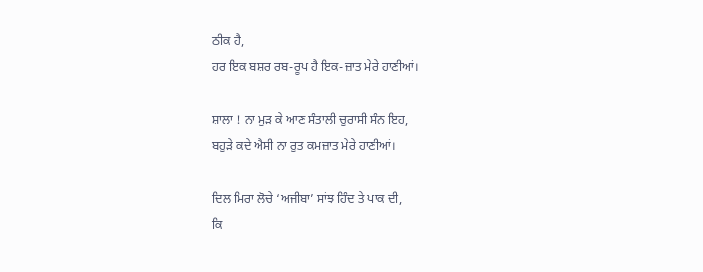ਠੀਕ ਹੈ,
ਹਰ ਇਕ ਬਸ਼ਰ ਰਬ-ਰੂਪ ਹੈ ਇਕ-ਜ਼ਾਤ ਮੇਰੇ ਹਾਣੀਆਂ।

ਸ਼ਾਲਾ ! ਨਾ ਮੁੜ ਕੇ ਆਣ ਸੰਤਾਲੀ ਚੁਰਾਸੀ ਸੰਨ ਇਹ,
ਬਹੁੜੇ ਕਦੇ ਐਸੀ ਨਾ ਰੁਤ ਕਮਜ਼ਾਤ ਮੇਰੇ ਹਾਣੀਆਂ।

ਦਿਲ ਮਿਰਾ ਲੋਚੇ ‘ਅਜੀਬਾ’ ਸਾਂਝ ਹਿੰਦ ਤੇ ਪਾਕ ਦੀ,
ਕਿ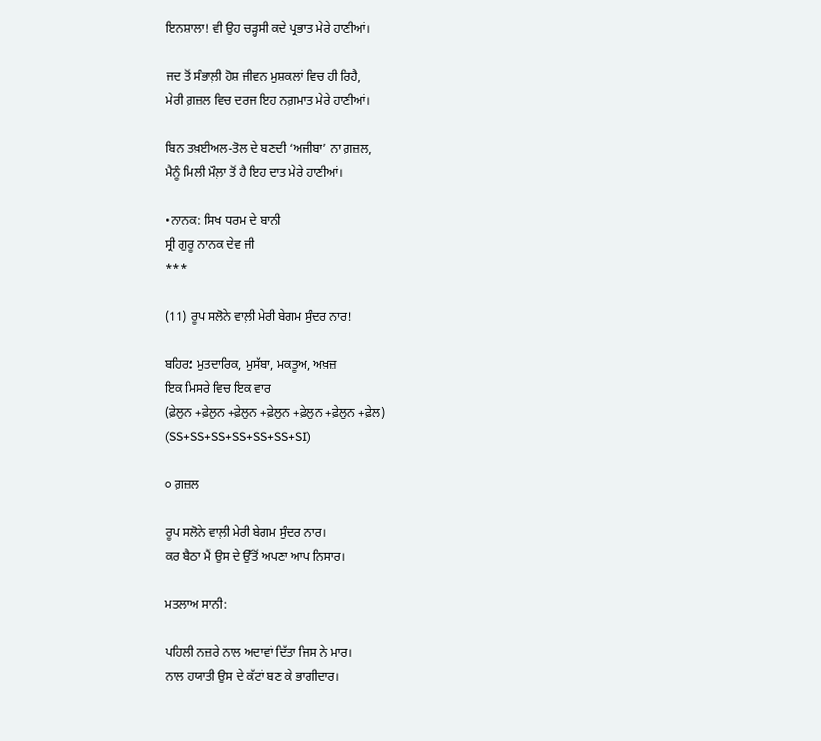ਇਨਸ਼ਾਲਾ! ਵੀ ਉਹ ਚੜ੍ਹਸੀ ਕਦੇ ਪ੍ਰਭਾਤ ਮੇਰੇ ਹਾਣੀਆਂ।

ਜਦ ਤੋਂ ਸੰਭਾਲ਼ੀ ਹੋਸ਼ ਜੀਵਨ ਮੁਸ਼ਕਲਾਂ ਵਿਚ ਹੀ ਰਿਹੈ,
ਮੇਰੀ ਗ਼ਜ਼ਲ ਵਿਚ ਦਰਜ ਇਹ ਨਗ਼ਮਾਤ ਮੇਰੇ ਹਾਣੀਆਂ।

ਬਿਨ ਤਖ਼ਈਅਲ-ਤੋਲ ਦੇ ਬਣਦੀ ‘ਅਜੀਬਾ’ ਨਾ ਗ਼ਜ਼ਲ,
ਮੈਨੂੰ ਮਿਲੀ ਮੌਲ਼ਾ ਤੋਂ ਹੈ ਇਹ ਦਾਤ ਮੇਰੇ ਹਾਣੀਆਂ।

•ਨਾਨਕ: ਸਿਖ ਧਰਮ ਦੇ ਬਾਨੀ
ਸ੍ਰੀ ਗੁਰੂ ਨਾਨਕ ਦੇਵ ਜੀ
***

(11) ਰੂਪ ਸਲੋਨੇ ਵਾਲ਼ੀ ਮੇਰੀ ਬੇਗਮ ਸੁੰਦਰ ਨਾਰ!

ਬਹਿਰ؛ ਮੁਤਦਾਰਿਕ, ਮੁਸੱਬਾ, ਮਕਤੂਅ, ਅਖ਼ਜ਼
ਇਕ ਮਿਸਰੇ ਵਿਚ ਇਕ ਵਾਰ
(ਫ਼ੇਲੁਨ +ਫ਼ੇਲੁਨ +ਫ਼ੇਲੁਨ +ਫ਼ੇਲੁਨ +ਫ਼ੇਲੁਨ +ਫ਼ੇਲੁਨ +ਫ਼ੇਲ)
(SS+SS+SS+SS+SS+SS+SI)

੦ ਗ਼ਜ਼ਲ

ਰੂਪ ਸਲੋਨੇ ਵਾਲ਼ੀ ਮੇਰੀ ਬੇਗਮ ਸੁੰਦਰ ਨਾਰ।
ਕਰ ਬੈਠਾ ਮੈਂ ਉਸ ਦੇ ਉੱਤੋਂ ਅਪਣਾ ਆਪ ਨਿਸਾਰ।

ਮਤਲਾਅ ਸਾਨੀ:

ਪਹਿਲੀ ਨਜ਼ਰੇ ਨਾਲ ਅਦਾਵਾਂ ਦਿੱਤਾ ਜਿਸ ਨੇ ਮਾਰ।
ਨਾਲ ਹਯਾਤੀ ਉਸ ਦੇ ਕੱਟਾਂ ਬਣ ਕੇ ਭਾਗੀਦਾਰ।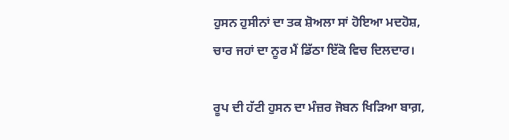ਹੁਸਨ ਹੁਸੀਨਾਂ ਦਾ ਤਕ ਸ਼ੋਅਲਾ ਸਾਂ ਹੋਇਆ ਮਦਹੋਸ਼,
ਚਾਰ ਜਹਾਂ ਦਾ ਨੂਰ ਮੈਂ ਡਿੱਠਾ ਇੱਕੋ ਵਿਚ ਦਿਲਦਾਰ।

ਰੂਪ ਦੀ ਹੱਟੀ ਹੁਸਨ ਦਾ ਮੰਜ਼ਰ ਜੋਬਨ ਖਿੜਿਆ ਬਾਗ਼,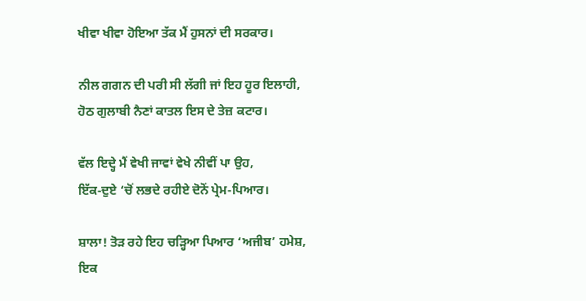ਖੀਵਾ ਖੀਵਾ ਹੋਇਆ ਤੱਕ ਮੈਂ ਹੁਸਨਾਂ ਦੀ ਸਰਕਾਰ।

ਨੀਲ ਗਗਨ ਦੀ ਪਰੀ ਸੀ ਲੱਗੀ ਜਾਂ ਇਹ ਹੂਰ ਇਲਾਹੀ,
ਹੋਠ ਗੁਲਾਬੀ ਨੈਣਾਂ ਕਾਤਲ ਇਸ ਦੇ ਤੇਜ਼ ਕਟਾਰ।

ਵੱਲ ਇਦ੍ਹੇ ਮੈਂ ਵੇਖੀ ਜਾਵਾਂ ਵੇਖੇ ਨੀਵੀਂ ਪਾ ਉਹ,
ਇੱਕ-ਦੁਏ ‘ਚੋਂ ਲਭਦੇ ਰਹੀਏ ਦੋਨੋਂ ਪ੍ਰੇਮ-ਪਿਆਰ।

ਸ਼ਾਲਾ! ਤੋੜ ਰਹੇ ਇਹ ਚੜ੍ਹਿਆ ਪਿਆਰ ‘ਅਜੀਬ’ ਹਮੇਸ਼,
ਇਕ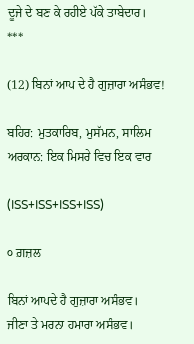ਦੂਜੇ ਦੇ ਬਣ ਕੇ ਰਹੀਏ ਪੱਕੇ ਤਾਬੇਦਾਰ।
***

(12) ਬਿਨਾਂ ਆਪ ਦੇ ਹੈ ਗੁਜ਼ਾਰਾ ਅਸੰਭਵ!

ਬਹਿਰ: ਮੁਤਕਾਰਿਬ, ਮੁਸੱਮਨ, ਸਾਲਿਮ
ਅਰਕਾਨ: ਇਕ ਮਿਸਰੇ ਵਿਚ ਇਕ ਵਾਰ

(ISS+ISS+ISS+ISS)

੦ ਗ਼ਜ਼ਲ

ਬਿਨਾਂ ਆਪਦੇ ਹੈ ਗੁਜ਼ਾਰਾ ਅਸੰਭਵ।
ਜੀਣਾ ਤੇ ਮਰਨਾ ਹਮਾਰਾ ਅਸੰਭਵ।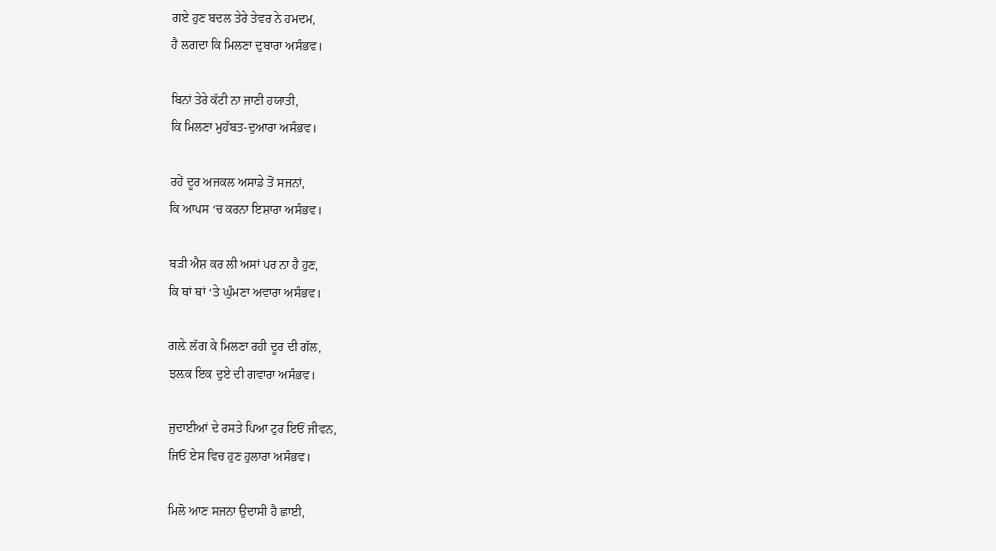ਗਏ ਹੁਣ ਬਦਲ ਤੇਰੇ ਤੇਵਰ ਨੇ ਹਮਦਮ,
ਹੈ ਲਗਦਾ ਕਿ ਮਿਲਣਾ ਦੁਬਾਰਾ ਅਸੰਭਵ।

ਬਿਨਾਂ ਤੇਰੇ ਕੱਟੀ ਨਾ ਜਾਣੀ ਹਯਾਤੀ,
ਕਿ ਮਿਲਣਾ ਮੁਹੱਬਤ-ਦੁਆਰਾ ਅਸੰਭਵ।

ਰਹੇਂ ਦੂਰ ਅਜਕਲ ਅਸਾਡੇ ਤੋਂ ਸਜਨਾਂ,
ਕਿ ਆਪਸ ‘ਚ ਕਰਨਾ ਇਸ਼ਾਰਾ ਅਸੰਭਵ।

ਬੜੀ ਐਸ਼ ਕਰ ਲੀ ਅਸਾਂ ਪਰ ਨਾ ਹੈ ਹੁਣ,
ਕਿ ਥਾਂ ਥਾਂ ‘ਤੇ ਘੁੰਮਣਾ ਅਵਾਰਾ ਅਸੰਭਵ।

ਗਲ਼ੇ ਲੱਗ ਕੇ ਮਿਲਣਾ ਰਹੀ ਦੂਰ ਦੀ ਗੱਲ,
ਝਲ਼ਕ ਇਕ ਦੁਏ ਦੀ ਗਵਾਰਾ ਅਸੰਭਵ।

ਜੁਦਾਈਆਂ ਦੇ ਰਸਤੇ ਪਿਆ ਟੁਰ ਇਓਂ ਜੀਵਨ,
ਜਿਓਂ ਏਸ ਵਿਚ ਹੁਣ ਹੁਲਾਰਾ ਅਸੰਭਵ।

ਮਿਲੋ ਆਣ ਸਜਨਾ ਉਦਾਸੀ ਹੈ ਛਾਈ,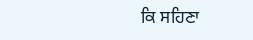ਕਿ ਸਹਿਣਾ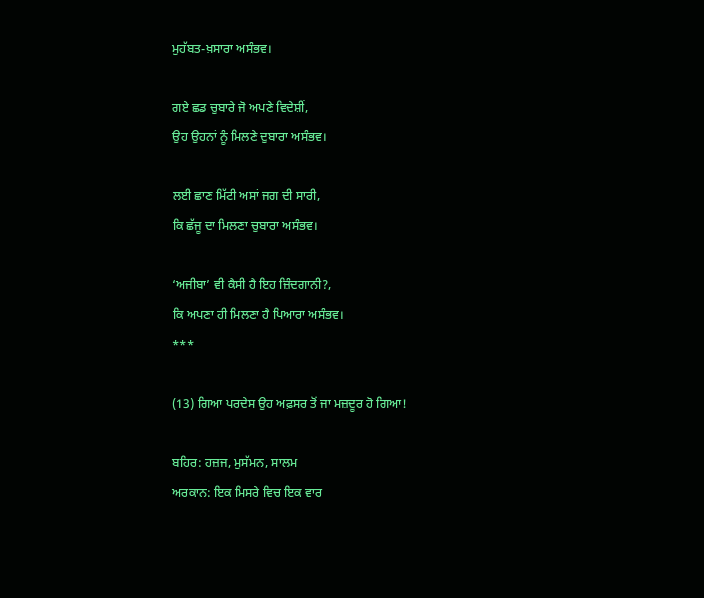ਮੁਹੱਬਤ-ਖ਼ਸਾਰਾ ਅਸੰਭਵ।

ਗਏ ਛਡ ਚੁਬਾਰੇ ਜੋ ਅਪਣੇ ਵਿਦੇਸ਼ੀਂ,
ਉਹ ਉਹਨਾਂ ਨੂੰ ਮਿਲਣੇ ਦੁਬਾਰਾ ਅਸੰਭਵ।

ਲਈ ਛਾਣ ਮਿੱਟੀ ਅਸਾਂ ਜਗ ਦੀ ਸਾਰੀ,
ਕਿ ਛੱਜੂ ਦਾ ਮਿਲਣਾ ਚੁਬਾਰਾ ਅਸੰਭਵ।

‘ਅਜੀਬਾ’ ਵੀ ਕੈਸੀ ਹੈ ਇਹ ਜ਼ਿੰਦਗਾਨੀ?,
ਕਿ ਅਪਣਾ ਹੀ ਮਿਲਣਾ ਹੈ ਪਿਆਰਾ ਅਸੰਭਵ।
***

(13) ਗਿਆ ਪਰਦੇਸ ਉਹ ਅਫ਼ਸਰ ਤੋਂ ਜਾ ਮਜ਼ਦੂਰ ਹੋ ਗਿਆ!

ਬਹਿਰ: ਹਜ਼ਜ, ਮੁਸੱਮਨ, ਸਾਲਮ
ਅਰਕਾਨ: ਇਕ ਮਿਸਰੇ ਵਿਚ ਇਕ ਵਾਰ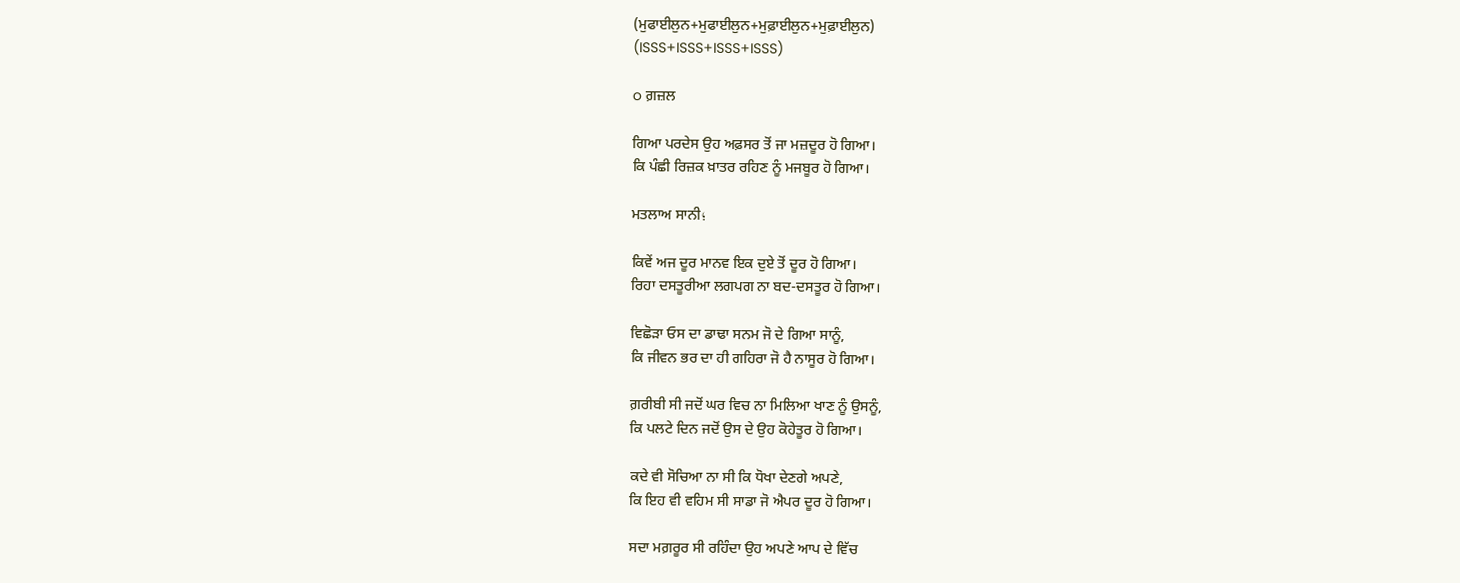(ਮੁਫਾਈਲੁਨ+ਮੁਫਾਈਲੁਨ+ਮੁਫ਼ਾਈਲੁਨ+ਮੁਫ਼ਾਈਲੁਨ)
(ISSS+ISSS+ISSS+ISSS)

o ਗ਼ਜ਼ਲ

ਗਿਆ ਪਰਦੇਸ ਉਹ ਅਫ਼ਸਰ ਤੋਂ ਜਾ ਮਜ਼ਦੂਰ ਹੋ ਗਿਆ।
ਕਿ ਪੰਛੀ ਰਿਜ਼ਕ ਖ਼ਾਤਰ ਰਹਿਣ ਨੂੰ ਮਜਬੂਰ ਹੋ ਗਿਆ।

ਮਤਲਾਅ ਸਾਨੀ؛

ਕਿਵੇਂ ਅਜ ਦੂਰ ਮਾਨਵ ਇਕ ਦੁਏ ਤੋਂ ਦੂਰ ਹੋ ਗਿਆ।
ਰਿਹਾ ਦਸਤੂਰੀਆ ਲਗਪਗ ਨਾ ਬਦ-ਦਸਤੂਰ ਹੋ ਗਿਆ।

ਵਿਛੋੜਾ ਓਸ ਦਾ ਡਾਢਾ ਸਨਮ ਜੋ ਦੇ ਗਿਆ ਸਾਨੂੰ,
ਕਿ ਜੀਵਨ ਭਰ ਦਾ ਹੀ ਗਹਿਰਾ ਜੋ ਹੈ ਨਾਸੂਰ ਹੋ ਗਿਆ।

ਗ਼ਰੀਬੀ ਸੀ ਜਦੋਂ ਘਰ ਵਿਚ ਨਾ ਮਿਲਿਆ ਖਾਣ ਨੂੰ ਉਸਨੂੰ,
ਕਿ ਪਲਟੇ ਦਿਨ ਜਦੋਂ ਉਸ ਦੇ ਉਹ ਕੋਹੇਤੂਰ ਹੋ ਗਿਆ।

ਕਦੇ ਵੀ ਸੋਚਿਆ ਨਾ ਸੀ ਕਿ ਧੋਖਾ ਦੇਣਗੇ ਅਪਣੇ,
ਕਿ ਇਹ ਵੀ ਵਹਿਮ ਸੀ ਸਾਡਾ ਜੋ ਐਪਰ ਦੂਰ ਹੋ ਗਿਆ।

ਸਦਾ ਮਗ਼ਰੂਰ ਸੀ ਰਹਿੰਦਾ ਉਹ ਅਪਣੇ ਆਪ ਦੇ ਵਿੱਚ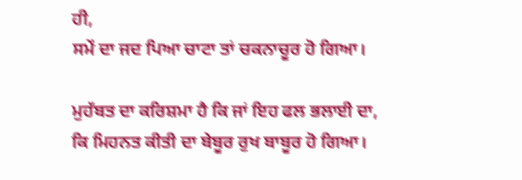ਹੀ,
ਸਮੇਂ ਦਾ ਜਦ ਪਿਆ ਚਾਟਾ ਤਾਂ ਚਕਨਾਚੂਰ ਹੋ ਗਿਆ।

ਮੁਹੱਬਤ ਦਾ ਕਰਿਸ਼ਮਾ ਹੈ ਕਿ ਜਾਂ ਇਹ ਫਲ ਭਲਾਈ ਦਾ,
ਕਿ ਮਿਹਨਤ ਕੀਤੀ ਦਾ ਬੇਬੂਰ ਰੁਖ ਬਾਬੂਰ ਹੋ ਗਿਆ।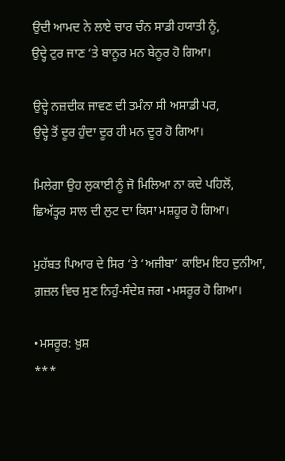ਉਦੀ ਆਮਦ ਨੇ ਲਾਏ ਚਾਰ ਚੰਨ ਸਾਡੀ ਹਯਾਤੀ ਨੂੰ,
ਉਦ੍ਹੇ ਟੁਰ ਜਾਣ ‘ਤੇ ਬਾਨੂਰ ਮਨ ਬੇਨੂਰ ਹੋ ਗਿਆ।

ਉਦ੍ਹੇ ਨਜ਼ਦੀਕ ਜਾਵਣ ਦੀ ਤਮੰਨਾ ਸੀ ਅਸਾਡੀ ਪਰ,
ਉਦ੍ਹੇ ਤੋਂ ਦੂਰ ਹੁੰਦਾ ਦੂਰ ਹੀ ਮਨ ਦੂਰ ਹੋ ਗਿਆ।

ਮਿਲੇਗਾ ਉਹ ਲੁਕਾਈ ਨੂੰ ਜੋ ਮਿਲਿਆ ਨਾ ਕਦੇ ਪਹਿਲੋਂ,
ਛਿਅੱਤ੍ਹਰ ਸਾਲ ਦੀ ਲੁਟ ਦਾ ਕਿਸਾ ਮਸ਼ਹੂਰ ਹੋ ਗਿਆ।

ਮੁਹੱਬਤ ਪਿਆਰ ਦੇ ਸਿਰ ‘ਤੇ ‘ਅਜੀਬਾ’ ਕਾਇਮ ਇਹ ਦੁਨੀਆ,
ਗ਼ਜ਼ਲ ਵਿਚ ਸੁਣ ਨਿਹੁੰ-ਸੰਦੇਸ਼ ਜਗ •ਮਸਰੂਰ ਹੋ ਗਿਆ।

•ਮਸਰੂਰ: ਖ਼ੁਸ਼
***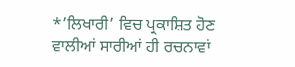*’ਲਿਖਾਰੀ’ ਵਿਚ ਪ੍ਰਕਾਸ਼ਿਤ ਹੋਣ ਵਾਲੀਆਂ ਸਾਰੀਆਂ ਹੀ ਰਚਨਾਵਾਂ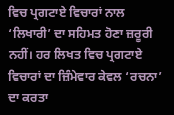ਵਿਚ ਪ੍ਰਗਟਾਏ ਵਿਚਾਰਾਂ ਨਾਲ ‘ਲਿਖਾਰੀ’ ਦਾ ਸਹਿਮਤ ਹੋਣਾ ਜ਼ਰੂਰੀ ਨਹੀਂ। ਹਰ ਲਿਖਤ ਵਿਚ ਪ੍ਰਗਟਾਏ ਵਿਚਾਰਾਂ ਦਾ ਜ਼ਿੰਮੇਵਾਰ ਕੇਵਲ ‘ਰਚਨਾ’ ਦਾ ਕਰਤਾ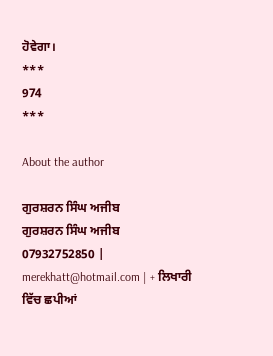ਹੋਵੇਗਾ।
***
974
***

About the author

ਗੁਰਸ਼ਰਨ ਸਿੰਘ ਅਜੀਬ
ਗੁਰਸ਼ਰਨ ਸਿੰਘ ਅਜੀਬ
07932752850 | merekhatt@hotmail.com | + ਲਿਖਾਰੀ ਵਿੱਚ ਛਪੀਆਂ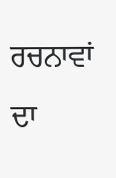ਰਚਨਾਵਾਂ ਦਾ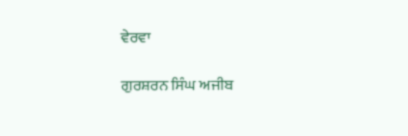ਵੇਰਵਾ

ਗੁਰਸ਼ਰਨ ਸਿੰਘ ਅਜੀਬ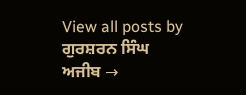View all posts by ਗੁਰਸ਼ਰਨ ਸਿੰਘ ਅਜੀਬ →